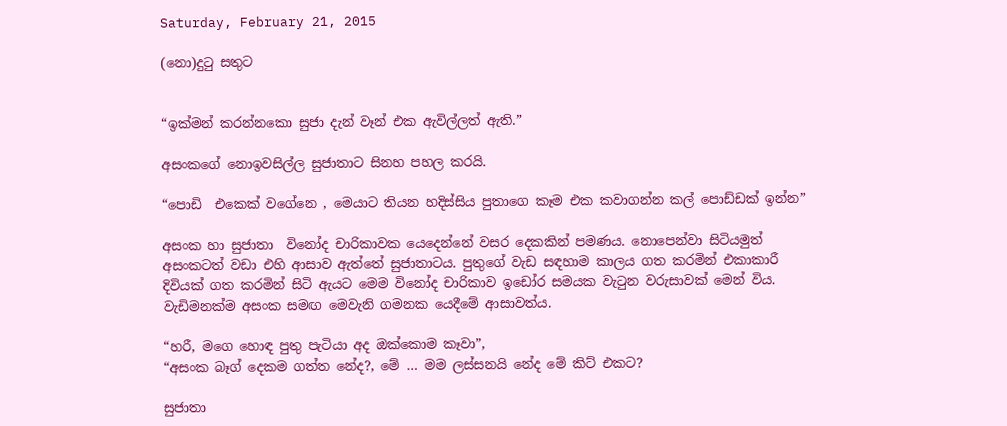Saturday, February 21, 2015

(නො)දුටු සතුට


“ඉක්මන් කරන්නකො සුජා දැන් වෑන් එක ඇවිල්ලත් ඇති.”

අසංකගේ නොඉවසිල්ල සුජාතාට සිනහ පහල කරයි.

“පොඩි  එකෙක් වගේනෙ , මෙයාට තියන හදිස්සිය පුතාගෙ කෑම එක කවාගන්න කල් පොඩ්ඩක් ඉන්න”

අසංක හා සුජාතා  විනෝද චාරිකාවක යෙදෙන්නේ වසර දෙකකින් පමණය. නොපෙන්වා සිටියමුත් අසංකටත් වඩා එහි ආසාව ඇත්තේ සුජාතාටය. පුතුගේ වැඩ සඳහාම කාලය ගත කරමින් එකාකාරී දිවියක් ගත කරමින් සිටි ඇයට මෙම විනෝද චාරිකාව ඉඩෝර සමයක වැටුන වරුසාවක් මෙන් විය. වැඩිමනක්ම අසංක සමඟ මෙවැනි ගමනක යෙදීමේ ආසාවත්ය.

“හරී, මගෙ හොඳ පුතු පැටියා අද ඔක්කොම කෑවා”,
“අසංක බෑග් දෙකම ගත්ත නේද?, මේ … මම ලස්සනයි නේද මේ කිට් එකට?

සුජාතා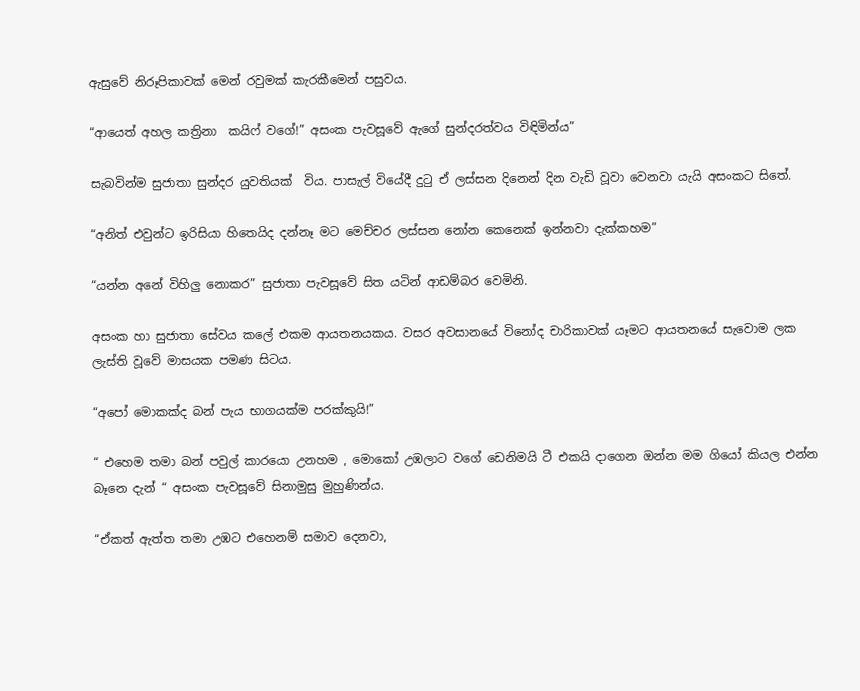ඇසුවේ නිරූපිකාවක් මෙන් රවුමක් කැරකීමෙන් පසුවය.

“ආයෙත් අහල කත්‍රිනා  කයිෆ් වගේ!” අසංක පැවසූවේ ඇගේ සුන්දරත්වය විඳිමින්ය”

සැබවින්ම සුජාතා සුන්දර යුවතියක්  විය. පාසැල් වියේදී දුටු ඒ ලස්සන දිනෙන් දින වැඩි වූවා වෙනවා යැයි අසංකට සිතේ.

“අනිත් එවුන්ට ඉරිසියා හිතෙයිද දන්නෑ මට මෙච්චර ලස්සන නෝන කෙනෙක් ඉන්නවා දැක්කහම”

“යන්න අනේ විහිලු නොකර” සුජාතා පැවසූවේ සිත යටින් ආඩම්බර වෙමිනි.

අසංක හා සුජාතා සේවය කලේ එකම ආයතනයකය. වසර අවසානයේ විනෝද චාරිකාවක් යෑමට ආයතනයේ සැවොම ලක ලැස්ති වූවේ මාසයක පමණ සිටය.

“අපෝ මොකක්ද බන් පැය භාගයක්ම පරක්කුයි!”

“ එහෙම තමා බන් පවුල් කාරයො උනහම , මොකෝ උඹලාට වගේ ඩෙනිමයි ටී එකයි දාගෙන ඔන්න මම ගියෝ කියල එන්න බෑනෙ දැන් “ අසංක පැවසූවේ සිනාමුසු මුහුණින්ය.

“ඒකත් ඇත්ත තමා උඹට එහෙනම් සමාව දෙනවා,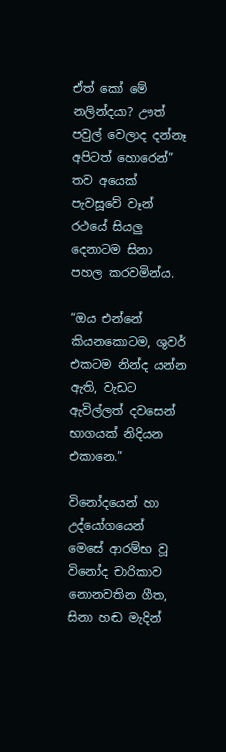ඒත් කෝ මේ නලින්දයා? ඌත් පවුල් වෙලාද දන්නෑ අපිටත් හොරෙන්” තව අයෙක් පැවසූවේ වෑන් රථයේ සියලු දෙනාටම සිනා පහල කරවමින්ය.

“ඔය එන්නේ කියනකොටම, ශුවර් එකටම නින්ද යන්න ඇති, වැඩට ඇවිල්ලත් දවසෙන් භාගයක් නිදියන එකානෙ.”

විනෝදයෙන් හා උද්යෝගයෙන් මෙසේ ආරම්භ වූ විනෝද චාරිකාව නොනවතින ගීත, සිනා හඬ මැදින්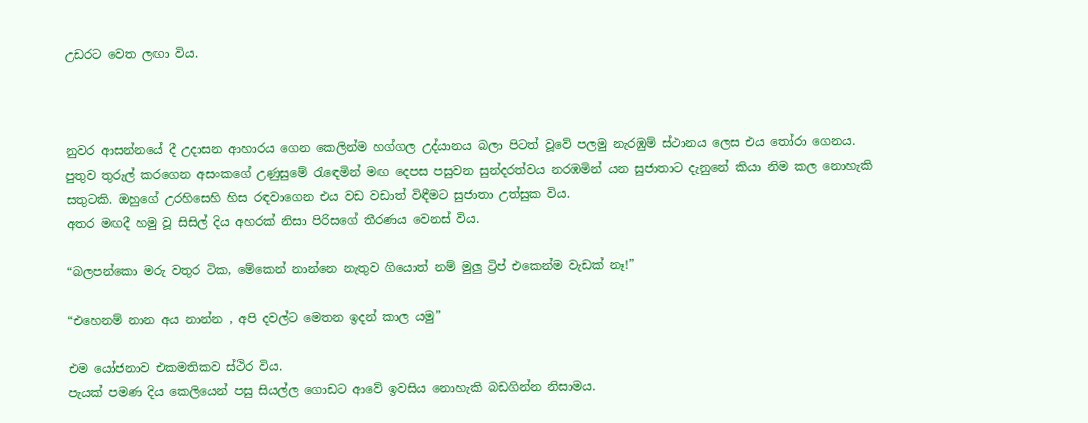උඩරට වෙත ලඟා විය.



නුවර ආසන්නයේ දී උදාසන ආහාරය ගෙන කෙලින්ම හග්ගල උද්යානය බලා පිටත් වූවේ පලමු නැරඹුම් ස්ථානය ලෙස එය තෝරා ගෙනය.
පුතුව තුරුල් කරගෙන අසංකගේ උණුසුමේ රැඳෙමින් මඟ දෙපස පසුවන සුන්දරත්වය නරඹමින් යන සුජාතාට දැනුනේ කියා නිම කල නොහැකි සතුටකි. ඔහුගේ උරහිසෙහි හිස රඳවාගෙන එය වඩ වඩාත් විඳීමට සුජාතා උත්සුක විය.
අතර මඟදී හමු වූ සිසිල් දිය අහරක් නිසා පිරිසගේ තීරණය වෙනස් විය.

“බලපන්කො මරු වතුර ටික, මේකෙන් නාන්නෙ නැතුව ගියොත් නම් මුලු ට්‍රිප් එකෙන්ම වැඩක් නෑ!”

“එහෙනම් නාන අය නාන්න , අපි දවල්ට මෙතන ඉදන් කාල යමු”

එම යෝජනාව එකමතිකව ස්ථිර විය.
පැයක් පමණ දිය කෙලියෙන් පසු සියල්ල ගොඩට ආවේ ඉවසිය නොහැකි බඩගින්න නිසාමය.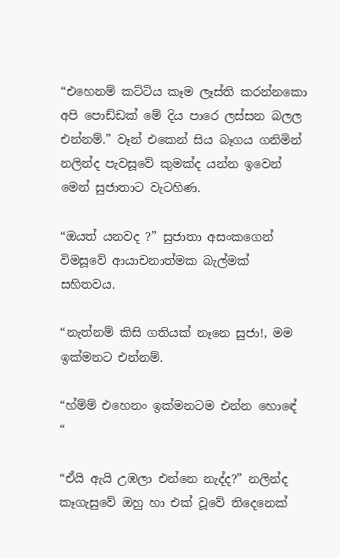“එහෙනම් කට්ටිය කෑම ලෑස්ති කරන්නකො අපි පොඩ්ඩක් මේ දිය පාරෙ ලස්සන බලල එන්නම්.” වෑන් එකෙන් සිය බෑගය ගනිමින් නලින්ද පැවසූවේ කුමක්ද යන්න ඉවෙන් මෙන් සුජාතාට වැටහිණ.

“ඔයත් යනවද ?” සුජාතා අසංකගෙන් විමසූවේ ආයාචනාත්මක බැල්මක් සහිතවය.

“නැත්නම් කිසි ගතියක් නෑනෙ සුජා!, මම ඉක්මනට එන්නම්.

“හ්ම්ම් එහෙනං ඉක්මනටම එන්න හොඳේ “

“ඒයි ඇයි උඹලා එන්නෙ නැද්ද?” නලින්ද කෑගැසුවේ ඔහු හා එක් වූවේ තිදෙනෙක්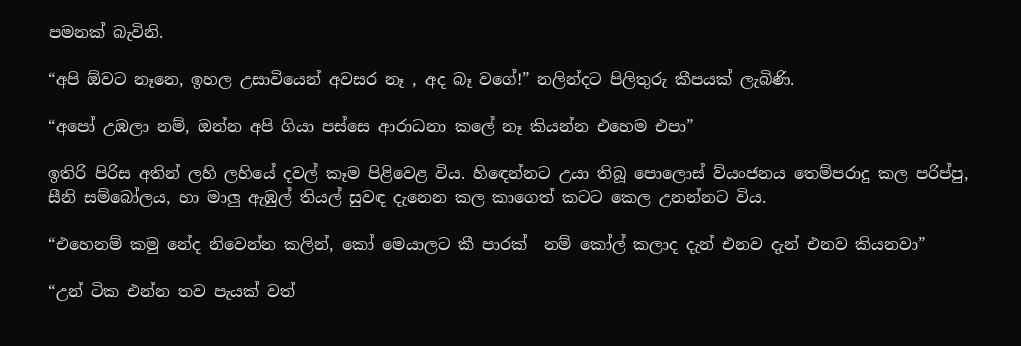පමනක් බැවිනි.

“අපි ඕවට නෑනෙ, ඉහල උසාවියෙන් අවසර නෑ , අද බෑ වගේ!” නලින්දට පිලිතුරු කීපයක් ලැබිණි.

“අපෝ උඹලා නම්, ඔන්න අපි ගියා පස්සෙ ආරාධනා කලේ නෑ කියන්න එහෙම එපා”

ඉතිරි පිරිස අතින් ලහි ලහියේ දවල් කෑම පිළිවෙළ විය. හිඳෙන්නට උයා තිබූ පොලොස් ව්යංජනය තෙම්පරාදු කල පරිප්පු, සීනි සම්බෝලය, හා මාලු ඇඹුල් තියල් සුවඳ දැනෙන කල කාගෙත් කටට කෙල උනන්නට විය.

“එහෙනම් කමු නේද නිවෙන්න කලින්, කෝ මෙයාලට කී පාරක්  නම් කෝල් කලාද දැන් එනව දැන් එනව කියනවා”

“උන් ටික එන්න තව පැයක් වත්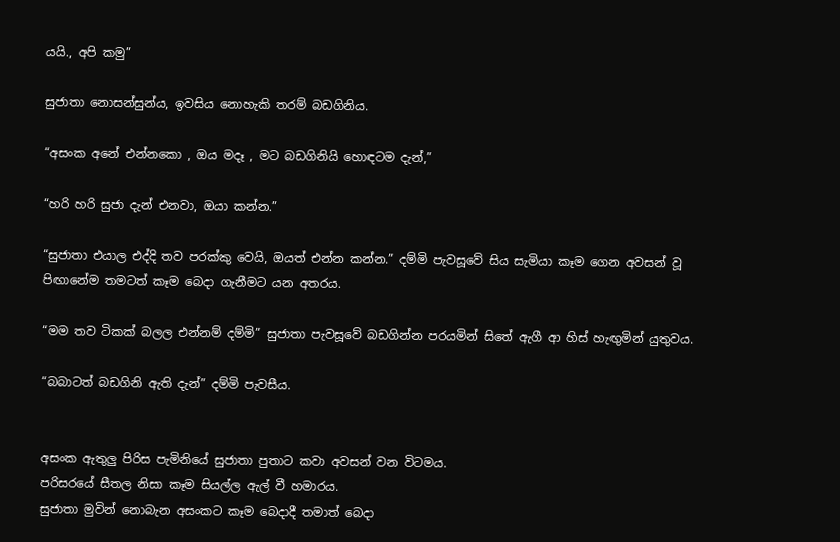යයි., අපි කමු”

සුජාතා නොසන්සුන්ය, ඉවසිය නොහැකි තරම් බඩගිනිය.

“අසංක අනේ එන්නකො , ඔය මදෑ , මට බඩගිනියි හොඳටම දැන්,”

“හරි හරි සුජා දැන් එනවා, ඔයා කන්න.”

“සුජාතා එයාල එද්දි තව පරක්කු වෙයි, ඔයත් එන්න කන්න.” දම්මි පැවසූවේ සිය සැමියා කෑම ගෙන අවසන් වූ  පිඟානේම තමටත් කෑම බෙදා ගැනීමට යන අතරය.

“මම තව ටිකක් බලල එන්නම් දම්මි” සුජාතා පැවසූවේ බඩගින්න පරයමින් සිතේ ඇගී ආ හිස් හැඟුමින් යුතුවය.

“බබාටත් බඩගිනි ඇති දැන්” දම්මි පැවසීය.


අසංක ඇතුලු පිරිස පැමිනියේ සුජාතා පුතාට කවා අවසන් වන විටමය.
පරිසරයේ සීතල නිසා කෑම සියල්ල ඇල් වී හමාරය.
සුජාතා මුවින් නොබැන අසංකට කෑම බෙදාදී තමාත් බෙදා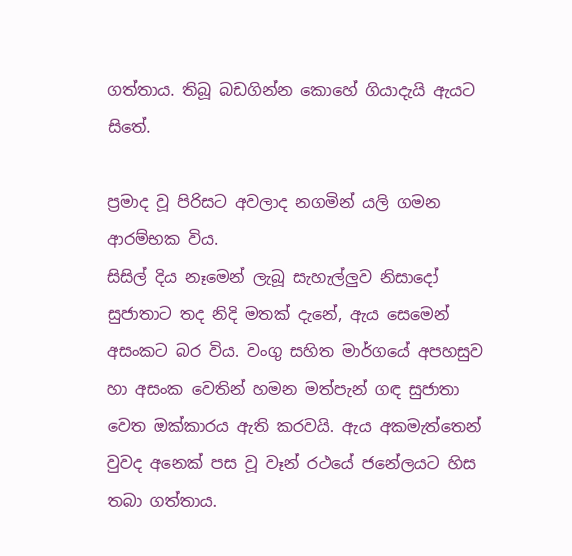ගත්තාය. තිබූ බඩගින්න කොහේ ගියාදැයි ඇයට සිතේ.

ප්‍රමාද වූ පිරිසට අවලාද නගමින් යලි ගමන ආරම්භක විය.
සිසිල් දිය නෑමෙන් ලැබූ සැහැල්ලුව නිසාදෝ සුජාතාට තද නිදි මතක් දැනේ, ඇය සෙමෙන් අසංකට බර විය. වංගු සහිත මාර්ගයේ අපහසුව හා අසංක වෙතින් හමන මත්පැන් ගඳ සුජාතා වෙත ඔක්කාරය ඇති කරවයි. ඇය අකමැත්තෙන් වුවද අනෙක් පස වූ වෑන් රථයේ ජනේලයට හිස තබා ගත්තාය.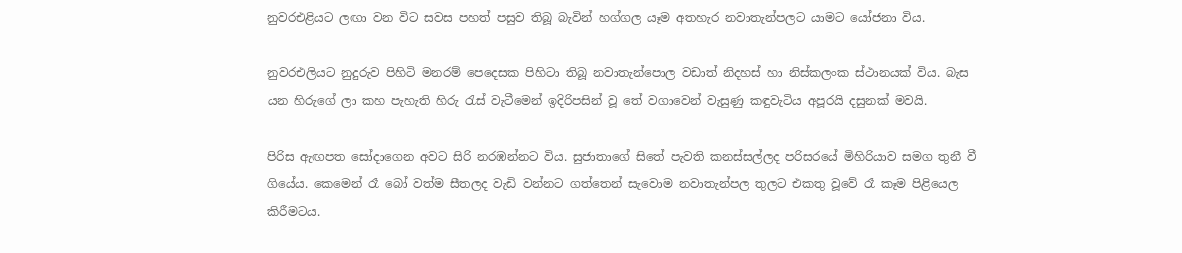නුවරඑළියට ලඟා වන විට සවස පහත් පසුව තිබූ බැවින් හග්ගල යෑම අතහැර නවාතැන්පලට යාමට යෝජනා විය.

නුවරඑලියට නුදුරුව පිහිටි මනරම් පෙදෙසක පිහිටා තිබූ නවාතැන්පොල වඩාත් නිදහස් හා නිස්කලංක ස්ථානයක් විය. බැස යන හිරුගේ ලා කහ පැහැති හිරු රැස් වැටීමෙන් ඉදිරිපසින් වූ තේ වගාවෙන් වැසුණු කඳුවැටිය අපූරයි දසුනක් මවයි.

පිරිස ඇඟපත සෝදාගෙන අවට සිරි නරඹන්නට විය. සුජාතාගේ සිතේ පැවති කනස්සල්ලද පරිසරයේ මිහිරියාව සමග තුනී වී ගියේය. කෙමෙන් රෑ බෝ වත්ම සීතලද වැඩි වන්නට ගත්තෙන් සැවොම නවාතැන්පල තුලට එකතු වූවේ රෑ කෑම පිළියෙල කිරීමටය.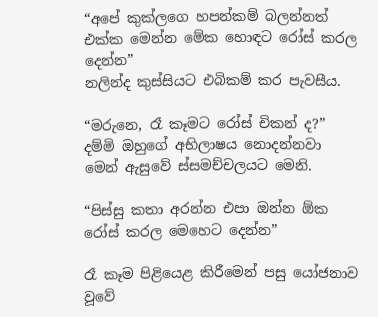“අපේ කුක්ලගෙ හපන්කම් බලන්නත් එක්ක මෙන්න මේක හොඳට රෝස් කරල දෙන්න”
නලින්ද කුස්සියට එබිකම් කර පැවසීය.

“මරුනෙ, රෑ කෑමට රෝස් චිකන් ද?” දම්මි ඔහුගේ අභිලාෂය නොදන්නවා මෙන් ඇසුවේ ස්සමච්චලයට මෙනි.

“පිස්සු කතා අරන්න එපා ඔන්න ඕක රෝස් කරල මෙහෙට දෙන්න”

රෑ කෑම පිළියෙළ කිරීමෙන් පසු යෝජනාව වූවේ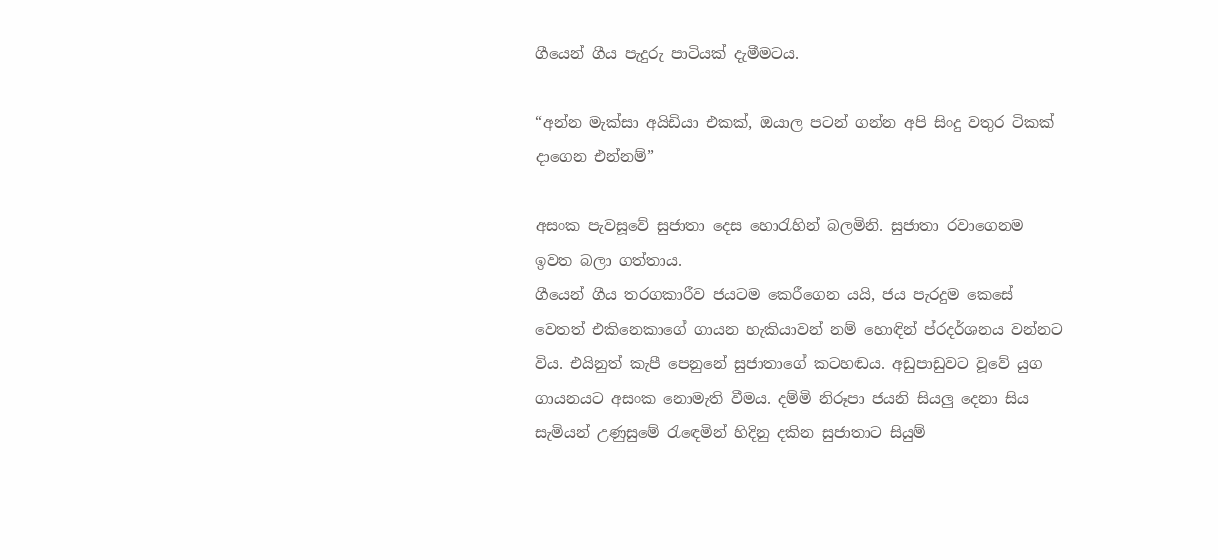ගීයෙන් ගීය පැදුරු පාටියක් දැමීමටය.

“අන්න මැක්සා අයිඩියා එකක්, ඔයාල පටන් ගන්න අපි සිංදු වතුර ටිකක් දාගෙන එන්නම්”

අසංක පැවසූවේ සුජාතා දෙස හොරැහින් බලමිනි. සුජාතා රවාගෙනම ඉවත බලා ගත්තාය.
ගීයෙන් ගීය තරගකාරීව ජයටම කෙරීගෙන යයි, ජය පැරදුම කෙසේ වෙතත් එකිනෙකාගේ ගායන හැකියාවන් නම් හොඳින් ප්රදර්ශනය වන්නට විය. එයිනුත් කැපී පෙනුනේ සුජාතාගේ කටහඬය. අඩුපාඩුවට වූවේ යුග ගායනයට අසංක නොමැති වීමය. දම්මි නිරූපා ජයනි සියලු දෙනා සිය සැමියන් උණුසුමේ රැඳෙමින් හිදිනු දකින සුජාතාට සියුම්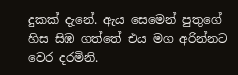දුකක් දැනේ. ඇය සෙමෙන් පුතුගේ හිස සිඹ ගත්තේ එය මග අරින්නට වෙර දරමිනි.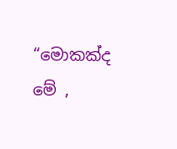“මොකක්ද මේ ,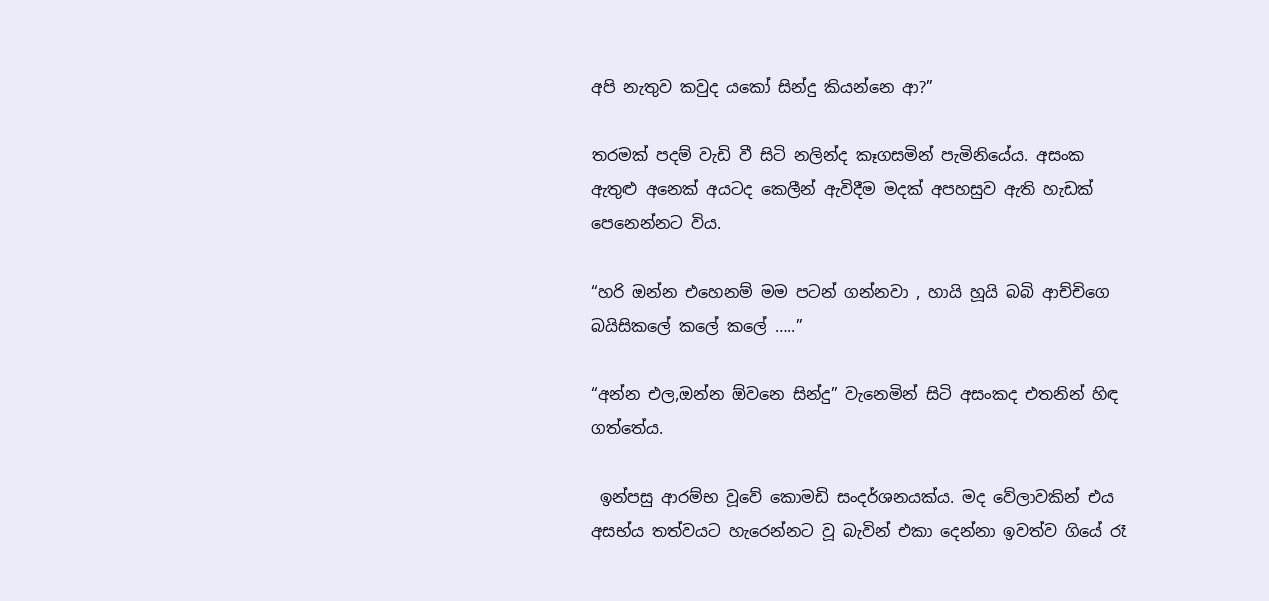අපි නැතුව කවුද යකෝ සින්දු කියන්නෙ ආ?”

තරමක් පදම් වැඩි වී සිටි නලින්ද කෑගසමින් පැමිනියේය. අසංක ඇතුළු අනෙක් අයටද කෙලීන් ඇවිදීම මදක් අපහසුව ඇති හැඩක් පෙනෙන්නට විය.

“හරි ඔන්න එහෙනම් මම පටන් ගන්නවා , හායි හූයි බබි ආච්චිගෙ බයිසිකලේ කලේ කලේ …..”

“අන්න එල,ඔන්න ඕවනෙ සින්දු” වැනෙමින් සිටි අසංකද එතනින් හිඳ ගත්තේය.

 ඉන්පසු ආරම්භ වූවේ කොමඩි සංදර්ශනයක්ය. මද වේලාවකින් එය අසභ්ය තත්වයට හැරෙන්නට වූ බැවින් එකා දෙන්නා ඉවත්ව ගියේ රෑ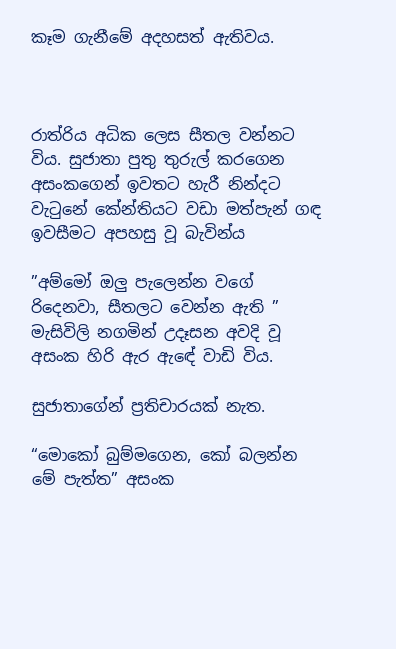කෑම ගැනීමේ අදහසත් ඇතිවය.



රාත්රිය අධික ලෙස සීතල වන්නට විය. සුජාතා පුතු තුරුල් කරගෙන අසංකගෙන් ඉවතට හැරී නින්දට වැටුනේ කේන්තියට වඩා මත්පැන් ගඳ ඉවසීමට අපහසු වූ බැවින්ය

”අම්මෝ ඔලු පැලෙන්න වගේ රිදෙනවා, සීතලට වෙන්න ඇති ” මැසිවිලි නගමින් උදෑසන අවදි වූ  අසංක හිරි ඇර ඇඳේ වාඩි විය.

සුජාතාගේන් ප්‍රතිචාරයක් නැත.

“මොකෝ බුම්මගෙන, කෝ බලන්න මේ පැත්ත” අසංක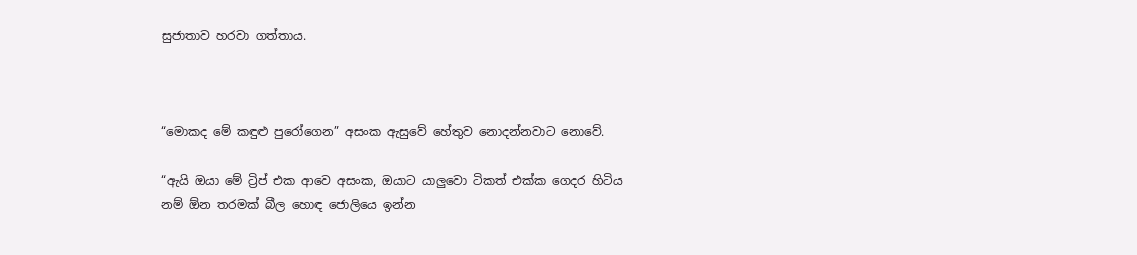සුජාතාව හරවා ගත්තාය.



“මොකද මේ කඳුළු පුරෝගෙන” අසංක ඇසුවේ හේතුව නොදන්නවාට නොවේ.

“ඇයි ඔයා මේ ට්‍රිප් එක ආවෙ අසංක, ඔයාට යාලුවො ටිකත් එක්ක ගෙදර හිටිය නම් ඕන තරමක් බීල හොඳ ජොලියෙ ඉන්න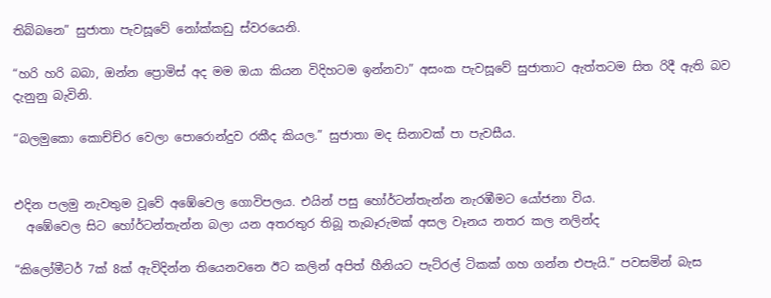තිබ්බනෙ” සුජාතා පැවසූවේ නෝක්කඩු ස්වරයෙනි.

“හරි හරි බබා, ඔන්න ප්‍රොමිස් අද මම ඔයා කියන විදිහටම ඉන්නවා” අසංක පැවසූවේ සුජාතාට ඇත්තටම සිත රිදී ඇති බව දැනුනු බැවිනි.

“බලමුකො කොච්ච්ර වෙලා පොරොන්දුව රකීද කියල.” සුජාතා මද සිනාවක් පා පැවසීය.


එදින පලමු නැවතුම වූවේ අඹේවෙල ගොවිපලය. එයින් පසු හෝර්ටන්තැන්න නැරඹීමට යෝජනා විය.
  අඹේවෙල සිට හෝර්ටන්තැන්න බලා යන අතරතුර තිබූ තැබෑරුමක් අසල වෑනය නතර කල නලින්ද

“කිලෝමීටර් 7ක් 8ක් ඇවිදින්න තියෙනවනෙ ඊට කලින් අපිත් හීනියට පැට්රල් ටිකක් ගහ ගන්න එපැයි.” පවසමින් බැස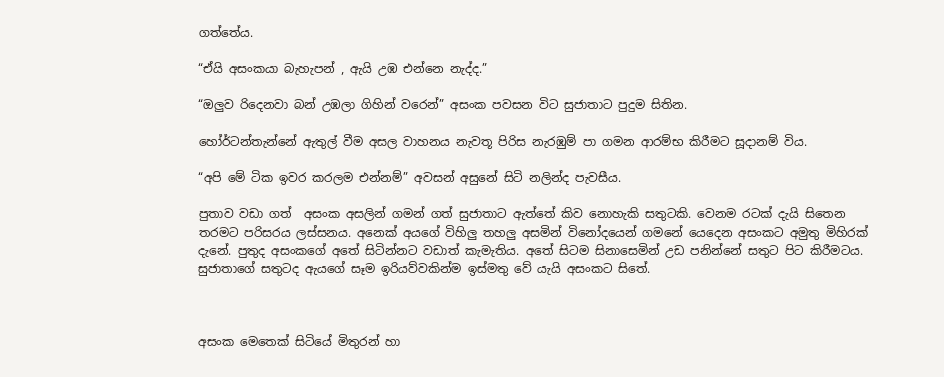ගත්තේය.

“ඒයි අසංකයා බැහැපන් , ඇයි උඹ එන්නෙ නැද්ද.”

“ඔලුව රිදෙනවා බන් උඹලා ගිහින් වරෙන්” අසංක පවසන විට සුජාතාට පුදුම සිතින.

හෝර්ටන්තැන්නේ ඇතුල් වීම අසල වාහනය නැවතූ පිරිස නැරඹුම් පා ගමන ආරම්භ කිරීමට සූදානම් විය.

“අපි මේ ටික ඉවර කරලම එන්නම්” අවසන් අසුනේ සිටි නලින්ද පැවසීය.

පුතාව වඩා ගත්  අසංක අසලින් ගමන් ගත් සුජාතාට ඇත්තේ කිව නොහැකි සතුටකි. වෙනම රටක් දැයි සිතෙන තරමට පරිසරය ලස්සනය. අනෙක් අයගේ විහිලු තහලු අසමින් විනෝදයෙන් ගමනේ යෙදෙන අසංකට අමුතු මිහිරක් දැනේ. පුතුද අසංකගේ අතේ සිටින්නට වඩාත් කැමැතිය. අතේ සිටම සිනාසෙමින් උඩ පනින්නේ සතුට පිට කිරීමටය.  සුජාතාගේ සතුටද ඇයගේ සෑම ඉරියව්වකින්ම ඉස්මතු වේ යැයි අසංකට සිතේ.



අසංක මෙතෙක් සිටියේ මිතුරන් හා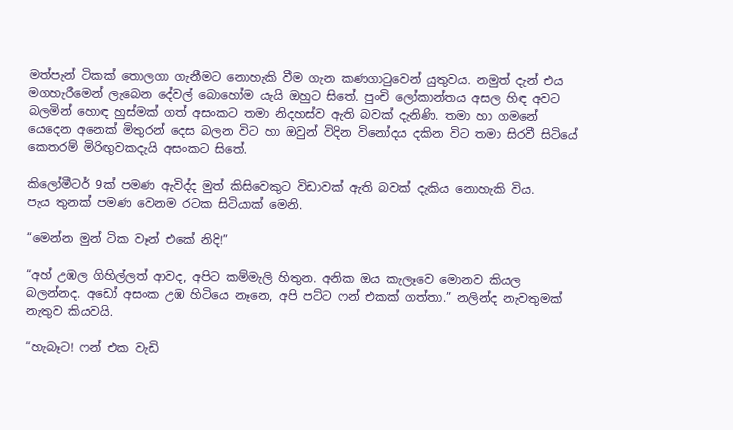මත්පැන් ටිකක් තොලගා ගැනීමට නොහැකි වීම ගැන කණගාටුවෙන් යුතුවය. නමුත් දැන් එය මගහැරීමෙන් ලැබෙන දේවල් බොහෝම යැයි ඔහුට සිතේ. පුංචි ලෝකාන්තය අසල හිඳ අවට බලමින් හොඳ හුස්මක් ගත් අසංකට තමා නිදහස්ව ඇති බවක් දැනිණි. තමා හා ගමනේ යෙදෙන අනෙක් මිතුරන් දෙස බලන විට හා ඔවුන් විදින විනෝදය දකින විට තමා සිරවී සිටියේ කෙතරම් මිරිඟුවකදැයි අසංකට සිතේ.

කිලෝමීටර් 9ක් පමණ ඇවිද්ද මුත් කිසිවෙකුට විඩාවක් ඇති බවක් දැකිය නොහැකි විය.
පැය තුනක් පමණ වෙනම රටක සිටියාක් මෙනි.

“මෙන්න මුන් ටික වෑන් එකේ නිදි!”

“අහ් උඹල ගිහිල්ලත් ආවද, අපිට කම්මැලි හිතුන. අනික ඔය කැලෑවෙ මොනව කියල බලන්නද. අඩෝ අසංක උඹ හිටියෙ නෑනෙ, අපි පට්ට ෆන් එකක් ගත්තා.” නලින්ද නැවතුමක් නැතුව කියවයි.

“හැබෑට! ෆන් එක වැඩි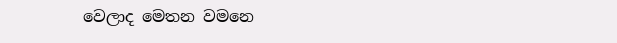වෙලාද මෙතන වමනෙ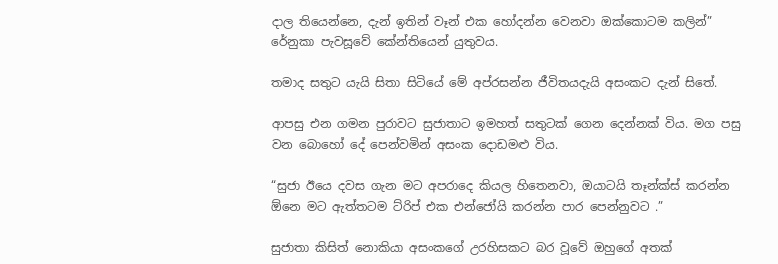දාල තියෙන්නෙ, දැන් ඉතින් වෑන් එක හෝදන්න වෙනවා ඔක්කොටම කලින්” රේනුකා පැවසූවේ කේන්තියෙන් යුතුවය.

තමාද සතුට යැයි සිතා සිටියේ මේ අප්රසන්න ජීවිතයදැයි අසංකට දැන් සිතේ.

ආපසු එන ගමන පුරාවට සුජාතාට ඉමහත් සතුටක් ගෙන දෙන්නක් විය. මග පසු වන බොහෝ දේ පෙන්වමින් අසංක දොඩමළු විය.

“සුජා ඊයෙ දවස ගැන මට අපරාදෙ කියල හිතෙනවා, ඔයාටයි තෑන්ක්ස් කරන්න ඕනෙ මට ඇත්තටම ට්රිප් එක එන්ජෝයි කරන්න පාර පෙන්නුවට .”

සුජාතා කිසිත් නොකියා අසංකගේ උරහිසකට බර වූවේ ඔහුගේ අතක්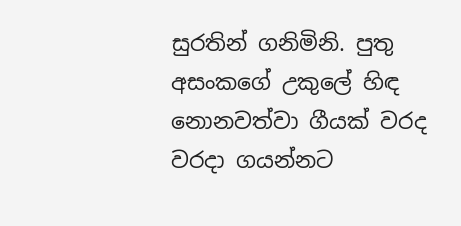සුරතින් ගනිමිනි. පුතු අසංකගේ උකුලේ හිඳ නොනවත්වා ගීයක් වරද වරදා ගයන්නට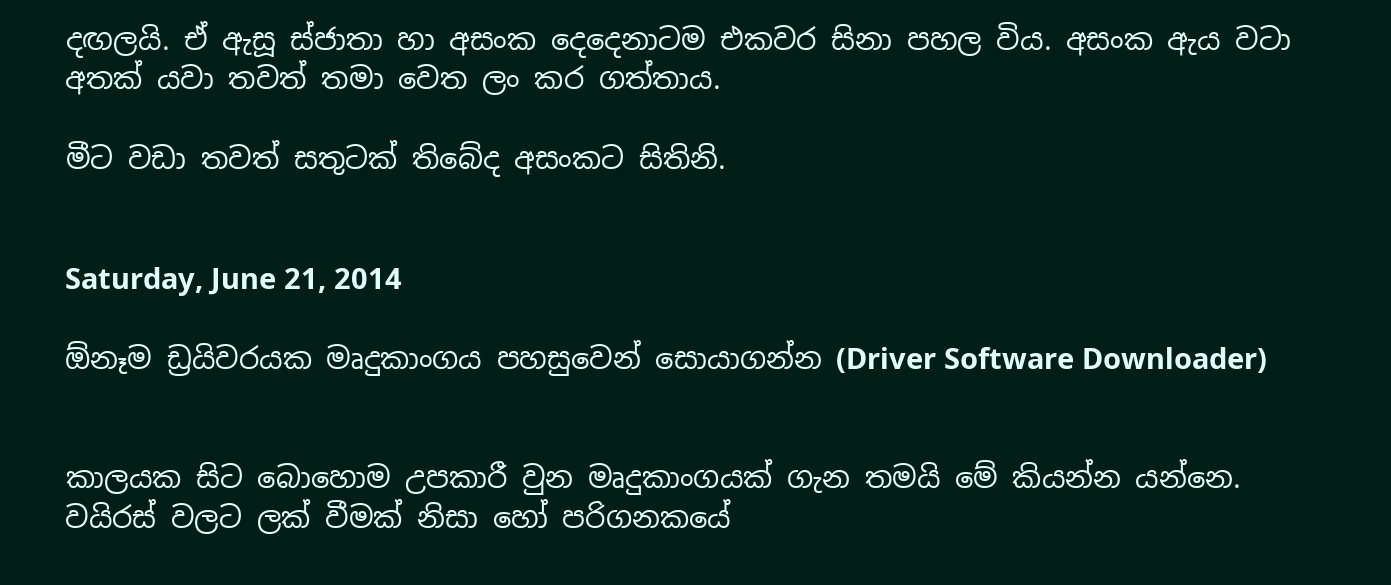දඟලයි. ඒ ඇසූ ස්ජාතා හා අසංක දෙදෙනාටම එකවර සිනා පහල විය. අසංක ඇය වටා අතක් යවා තවත් තමා වෙත ලං කර ගත්තාය.

මීට වඩා තවත් සතුටක් තිබේද අසංකට සිතිනි.


Saturday, June 21, 2014

ඕනෑම ඩ්‍රයිවරයක මෘදුකාංගය පහසුවෙන් සොයාගන්න (Driver Software Downloader)


කාලයක සිට බොහොම උපකාරී වුන මෘදුකාංගයක් ගැන තමයි මේ කියන්න යන්නෙ.
වයිරස් වලට ලක් වීමක් නිසා හෝ පරිගනකයේ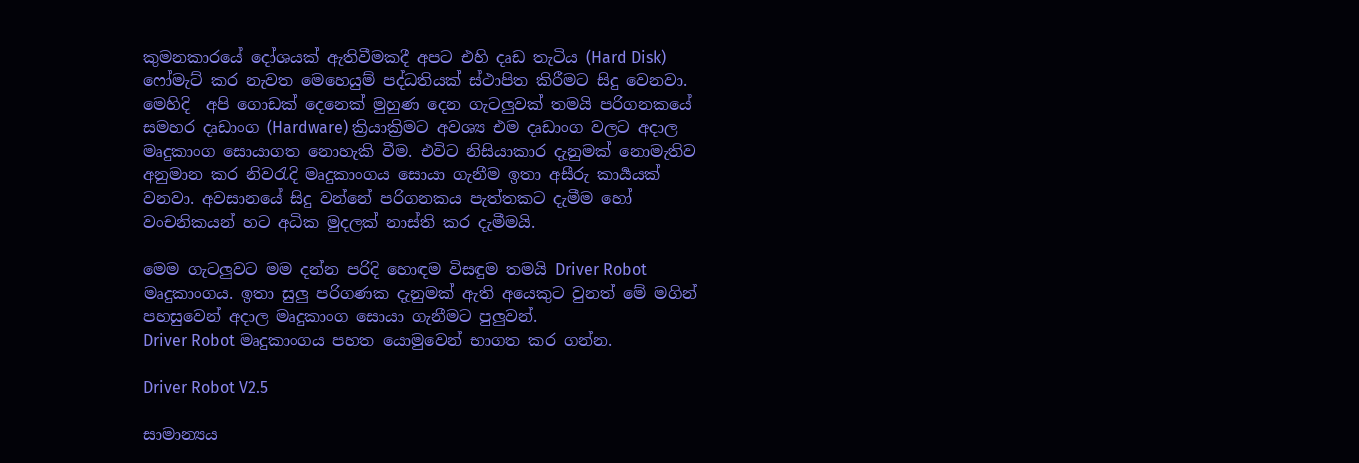කුමනකාරයේ දෝශයක් ඇතිවීමකදී අපට එහි දෘඩ තැටිය (Hard Disk) ෆෝමැට් කර නැවත මෙහෙයුම් පද්ධතියක් ස්ථාපිත කිරීමට සිදු වෙනවා. මෙහිදි  අපි ගොඩක් දෙනෙක් මුහුණ දෙන ගැටලුවක් තමයි පරිගනකයේ සමහර දෘඩාංග (Hardware) ක්‍රියාක්‍රිමට අවශ්‍ය එම දෘඩාංග වලට අදාල මෘදුකාංග සොයාගත නොහැකි වීම. එවිට නිසියාකාර දැනුමක් නොමැතිව අනුමාන කර නිවරැදි මෘදුකාංගය සොයා ගැනීම ඉතා අසීරු කාර්‍යයක් වනවා. අවසානයේ සිදු වන්නේ පරිගනකය පැත්තකට දැමීම හෝ වංචනිකයන් හට අධික මුදලක් නාස්ති කර දැමීමයි.

මෙම ගැටලුවට මම දන්න පරිදි හොඳම විසඳුම තමයි Driver Robot මෘදුකාංගය. ඉතා සුලු පරිගණක දැනුමක් ඇති අයෙකුට වුනත් මේ මගින් පහසුවෙන් අදාල මෘදුකාංග සොයා ගැනීමට පුලුවන්.
Driver Robot මෘදුකාංගය පහත යොමුවෙන් භාගත කර ගන්න.

Driver Robot V2.5

සාමාන්‍යය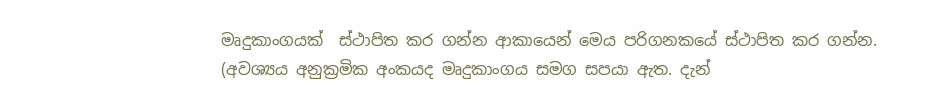මෘදුකාංගයක්  ස්ථාපිත කර ගන්න ආකායෙන් මෙය පරිගනකයේ ස්ථාපිත කර ගන්න. (අවශ්‍යය අනුක්‍රමික අංකයද මෘදුකාංගය සමග සපයා ඇත. දැන්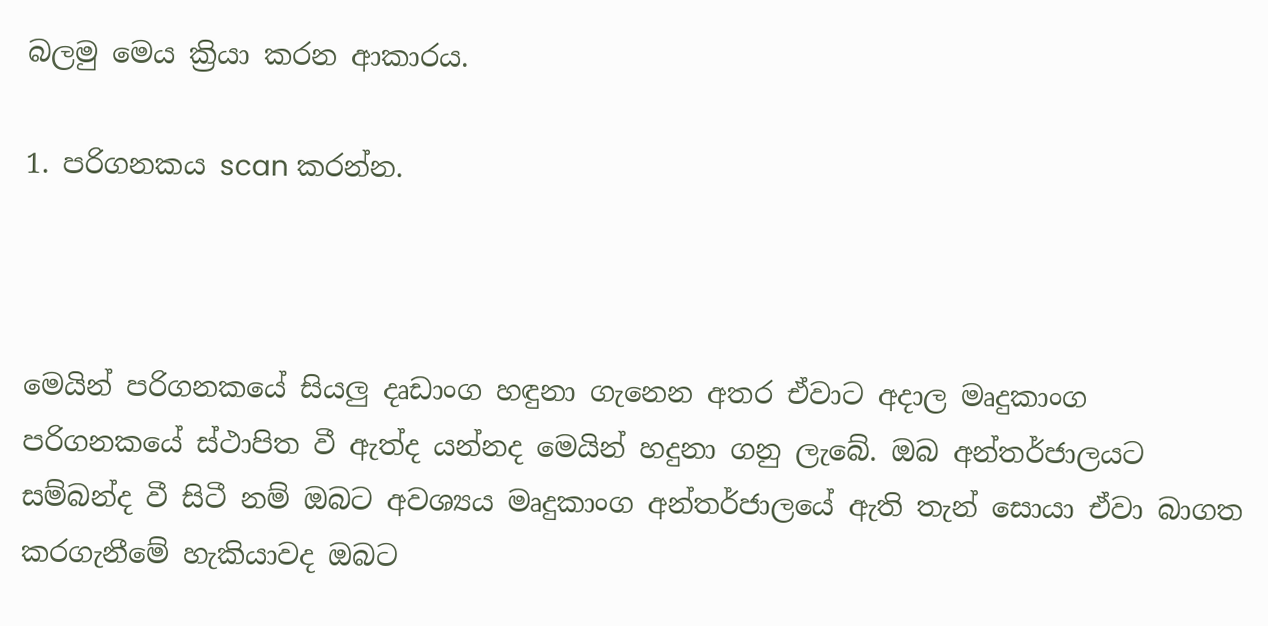බලමු මෙය ක්‍රියා කරන ආකාරය.

1. පරිගනකය scan කරන්න.



මෙයින් පරිගනකයේ සියලු දෘඩාංග හඳුනා ගැනෙන අතර ඒවාට අදාල මෘදුකාංග පරිගනකයේ ස්ථාපිත වී ඇත්ද යන්නද මෙයින් හදුනා ගනු ලැබේ. ඔබ අන්තර්ජාලයට සම්බන්ද වී සිටී නම් ඔබට අවශ්‍යය මෘදුකාංග අන්තර්ජාලයේ ඇති තැන් සොයා ඒවා බාගත කරගැනීමේ හැකියාවද ඔබට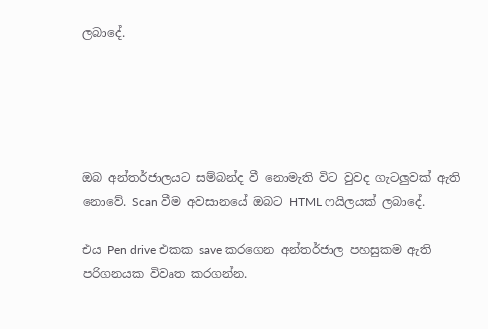ලබාදේ.





ඔබ අන්තර්ජාලයට සම්බන්ද වී නොමැති විට වුවද ගැටලුවක් ඇති නොවේ. Scan වීම අවසානයේ ඔබට HTML ෆයිලයක් ලබාදේ.

එය Pen drive එකක save කරගෙන අන්තර්ජාල පහසුකම ඇති පරිගනයක විවෘත කරගන්න.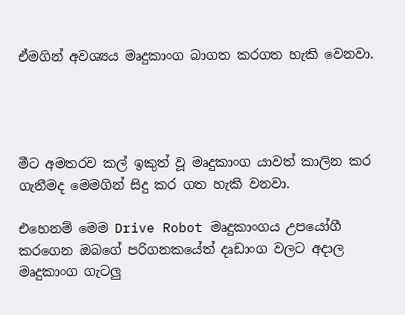ඒමගින් අවශ්‍යය මෘදුකාංග බාගත කරගත හැකි වෙනවා.




මීට අමතරව කල් ඉකුත් වූ මෘදුකාංග යාවත් කාලින කර ගැනීමද මෙමගින් සිදු කර ගත හැකි වනවා.

එහෙනම් මෙම Drive Robot මෘදුකාංගය උපයෝගී කරගෙන ඔබගේ පරිගනකයේත් දෘඩාංග වලට අදාල මෘදුකාංග ගැටලු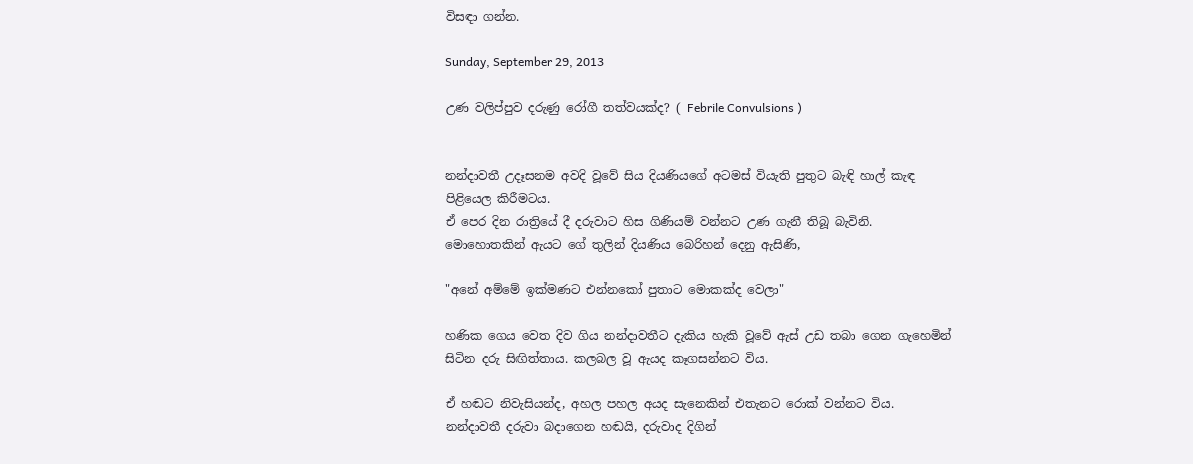විසඳා ගන්න.

Sunday, September 29, 2013

උණ වලිප්පුව දරුණු රෝගී තත්වයක්ද? ( Febrile Convulsions )


නන්දාවතී උදෑසනම අවදි වූවේ සිය දියණියගේ අටමස් වියැති පුතුට බැඳි හාල් කැඳ පිළියෙල කිරීමටය.
ඒ පෙර දින රාත්‍රියේ දී දරුවාට හිස ගිණියම් වන්නට උණ ගැනී තිබූ බැවිනි.
මොහොතකින් ඇයට ගේ තුලින් දියණිය බෙරිහන් දෙනු ඇසිණි,

"අනේ අම්මේ ඉක්මණට එන්නකෝ පුතාට මොකක්ද වෙලා"

හණික ගෙය වෙත දිව ගිය නන්දාවතීට දැකිය හැකි වූවේ ඇස් උඩ තබා ගෙන ගැහෙමින් සිටින දරු සිඟිත්තාය. කලබල වූ ඇයද කෑගසන්නට විය.

ඒ හඬට නිවැසියන්ද, අහල පහල අයද සැනෙකින් එතැනට රොක් වන්නට විය.
නන්දාවතී දරුවා බදාගෙන හඬයි, දරුවාද දිගින්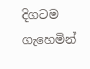දිගටම ගැහෙමින්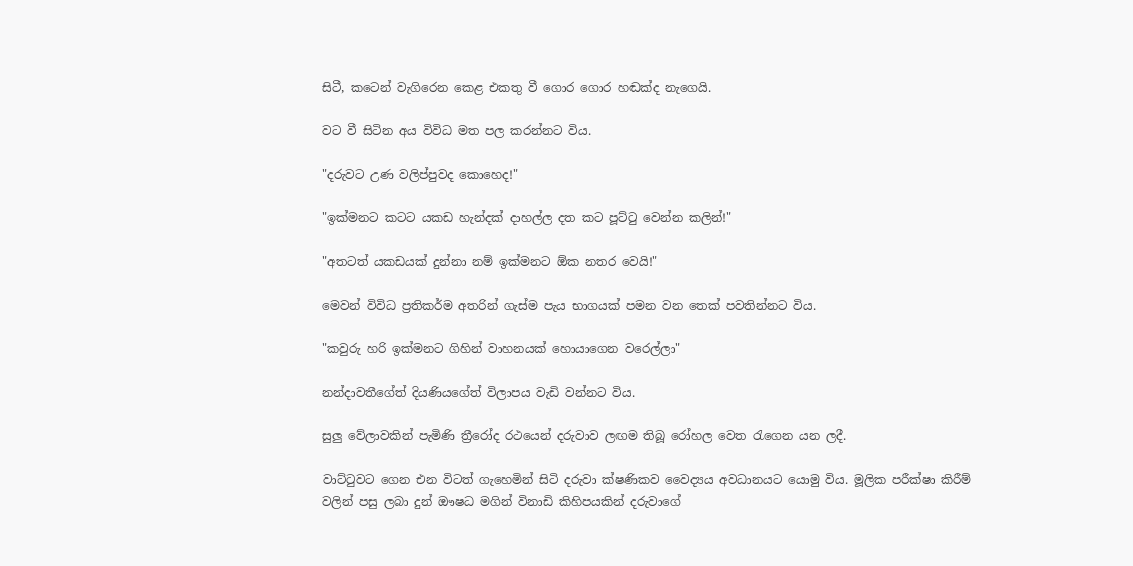සිටී, කටෙන් වැගිරෙන කෙළ එකතු වී ගොර ගොර හඬක්ද නැගෙයි.

වට වී සිටින අය විවිධ මත පල කරන්නට විය.

"දරුවට උණ වලිප්පුවද කොහෙද!"

"ඉක්මනට කටට යකඩ හැන්දක් දාහල්ල දත කට පූට්ටු වෙන්න කලින්!"

"අතටත් යකඩයක් දුන්නා නම් ඉක්මනට ඕක නතර වෙයි!"

මෙවන් විවිධ ප්‍රතිකර්ම අතරින් ගැස්ම පැය භාගයක් පමන වන තෙක් පවතින්නට විය.

"කවුරු හරි ඉක්මනට ගිහින් වාහනයක් හොයාගෙන වරෙල්ලා"

නන්දාවතීගේත් දියණියගේත් විලාපය වැඩි වන්නට විය.

සුලු වේලාවකින් පැමිණි ත්‍රීරෝද රථයෙන් දරුවාව ලඟම තිබූ රෝහල වෙත රැගෙන යන ලදී.

වාට්ටුවට ගෙන එන විටත් ගැහෙමින් සිටි දරුවා ක්ෂණිකව වෛද්‍යය අවධානයට යොමු විය. මූලික පරීක්ෂා කිරීම් වලින් පසු ලබා දුන් ඖෂධ මගින් විනාඩි කිහිපයකින් දරුවාගේ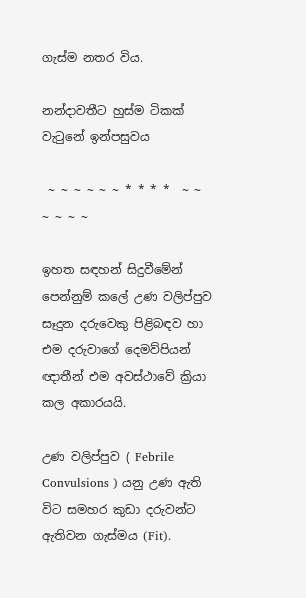ගැස්ම නතර විය.

නන්දාවතීට හුස්ම ටිකක් වැටුනේ ඉන්පසුවය

 ~ ~ ~ ~ ~ ~ * * * *  ~ ~ ~ ~ ~ ~

ඉහත සඳහන් සිදුවීමේන් පෙන්නුම් කලේ උණ වලිප්පුව සෑදුන දරුවෙකු පිළිබඳව හා එම දරුවාගේ දෙමව්පියන් ඥාතීන් එම අවස්ථාවේ ක්‍රියා කල අකාරයයි.

උණ වලිප්පුව ( Febrile Convulsions ) යනු උණ ඇති විට සමහර කුඩා දරුවන්ට ඇතිවන ගැස්මය (Fit).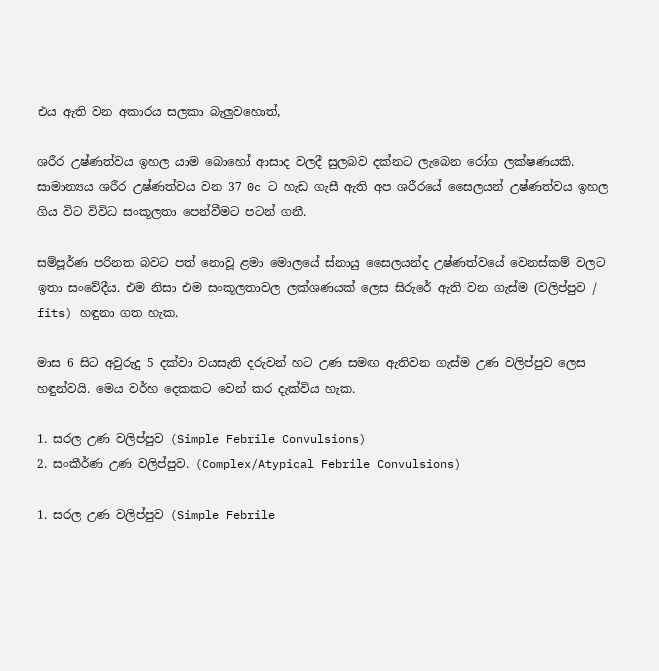එය ඇති වන අකාරය සලකා බැලුවහොත්,

ශරීර උෂ්ණත්වය ඉහල යාම බොහෝ ආසාද වලදී සුලබව දක්නට ලැබෙන රෝග ලක්ෂණයකි. සාමාන්‍යය ශරීර උෂ්ණත්වය වන 37 0c ට හැඩ ගැසී ඇති අප ශරීරයේ සෛලයන් උෂ්ණත්වය ඉහල ගිය විට විවිධ සංකූලතා පෙන්වීමට පටන් ගනී.

සම්පූර්ණ පරිනත බවට පත් නොවූ ළමා මොලයේ ස්නායු සෛලයන්ද උෂ්ණත්වයේ වෙනස්කම් වලට ඉතා සංවේදීය. එම නිසා එම සංකූලතාවල ලක්ශණයක් ලෙස සිරුරේ ඇති වන ගැස්ම (වලිප්පුව / fits) හඳුනා ගත හැක.

මාස 6 සිට අවුරුදු 5 දක්වා වයසැති දරුවන් හට උණ සමඟ ඇතිවන ගැස්ම උණ වලිප්පුව ලෙස හඳුන්වයි. මෙය වර්හ දෙකකට වෙන් කර දැක්විය හැක.

1. සරල උණ වලිප්පුව (Simple Febrile Convulsions)
2. සංකීර්ණ උණ වලිප්පුව. (Complex/Atypical Febrile Convulsions)

1. සරල උණ වලිප්පුව (Simple Febrile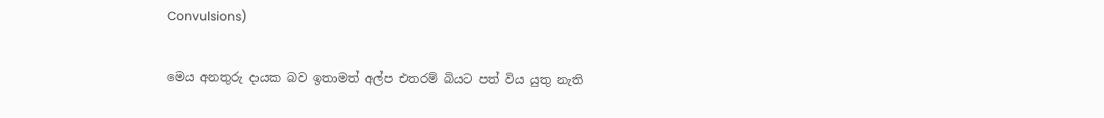Convulsions)


මෙය අනතුරු දායක බව ඉතාමත් අල්ප එතරම් බියට පත් විය යුතු නැති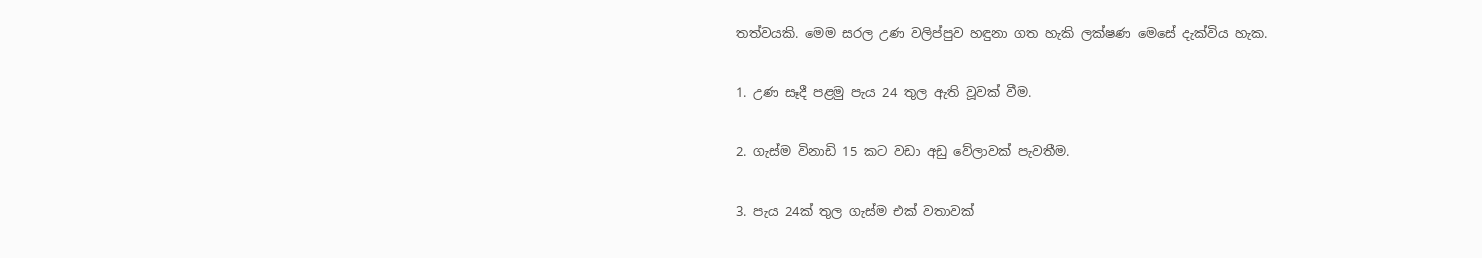තත්වයකි. මෙම සරල උණ වලිප්පුව හඳුනා ගත හැකි ලක්ෂණ මෙසේ දැක්විය හැක.

1. උණ සෑදී පළමු පැය 24 තුල ඇති වූවක් වීම.

2. ගැස්ම විනාඩි 15 කට වඩා අඩු වේලාවක් පැවතීම.

3. පැය 24ක් තුල ගැස්ම එක් වතාවක්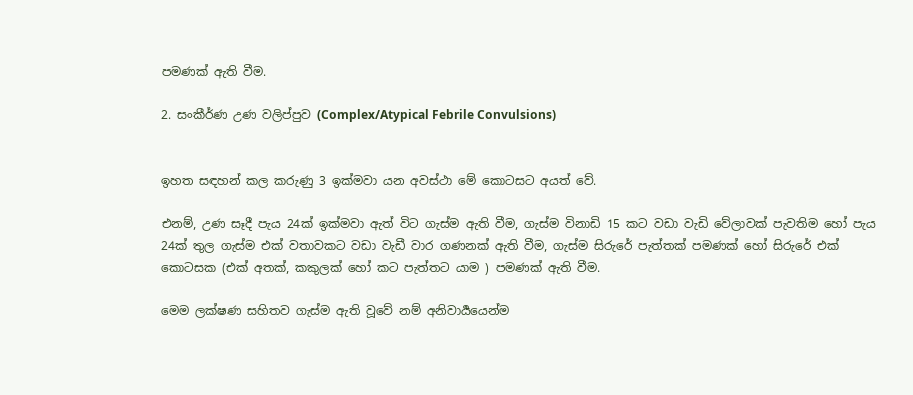පමණක් ඇති වීම.

2. සංකීර්ණ උණ වලිප්පුව (Complex/Atypical Febrile Convulsions)


ඉහත සඳහන් කල කරුණු 3 ඉක්මවා යන අවස්ථා මේ කොටසට අයත් වේ.

එනම්, උණ සෑදී පැය 24ක් ඉක්මවා ඇත් විට ගැස්ම ඇති වීම, ගැස්ම විනාඩි 15 කට වඩා වැඩි වේලාවක් පැවතිම හෝ පැය 24ක් තුල ගැස්ම එක් වතාවකට වඩා වැඩී වාර ගණනක් ඇති වීම, ගැස්ම සිරුරේ පැත්තක් පමණක් හෝ සිරුරේ එක් කොටසක (එක් අතක්, කකුලක් හෝ කට පැත්තට යාම ) පමණක් ඇති වීම.

මෙම ලක්ෂණ සහිතව ගැස්ම ඇති වූවේ නම් අනිවාර්‍යයෙන්ම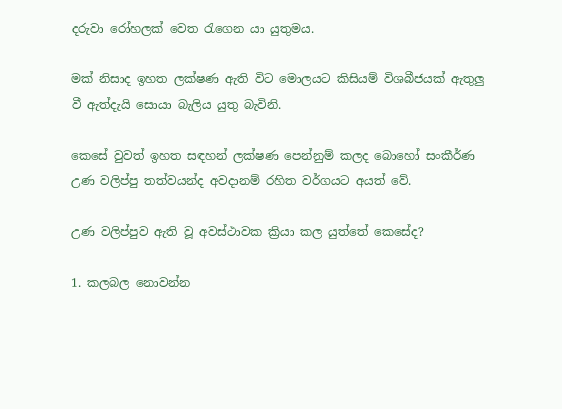දරුවා රෝහලක් වෙත රැගෙන යා යුතුමය.

මක් නිසාද ඉහත ලක්ෂණ ඇති විට මොලයට කිසියම් විශබීජයක් ඇතුලු වී ඇත්දැයි සොයා බැලිය යුතු බැවිනි.

කෙසේ වුවත් ඉහත සඳහන් ලක්ෂණ පෙන්නුම් කලද බොහෝ සංකීර්ණ උණ වලිප්පු තත්වයන්ද අවදානම් රහිත වර්ගයට අයත් වේ.

උණ වලිප්පුව ඇති වූ අවස්ථාවක ක්‍රියා කල යුත්තේ කෙසේද?

1. කලබල නොවන්න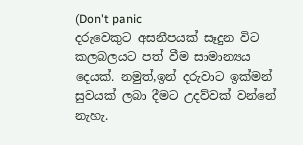(Don't panic
දරුවෙකුට අසනීපයක් සෑදුන විට කලබලයට පත් වීම සාමාන්‍යය දෙයක්. නමුත්,ඉන් දරුවාට ඉක්මන් සුවයක් ලබා දීමට උදව්වක් වන්නේ නැහැ.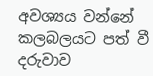අවශ්‍යය වන්නේ කලබලයට පත් වී දරුවාව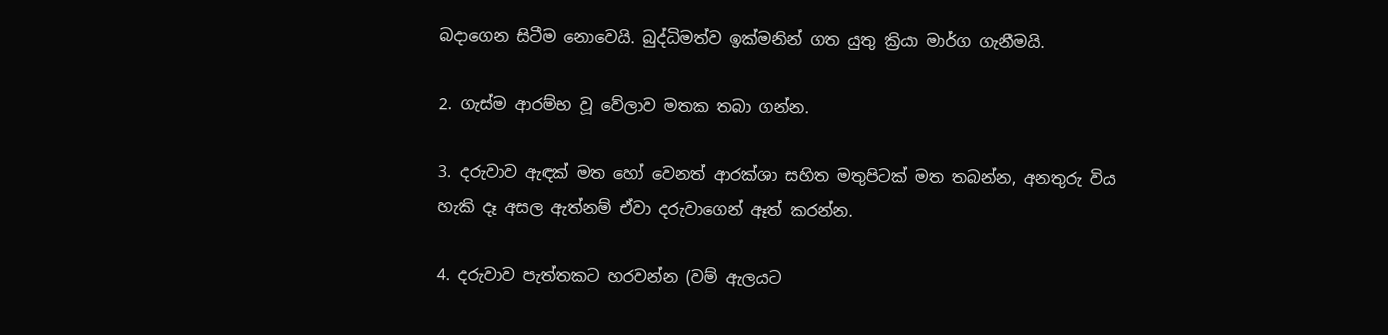බදාගෙන සිටීම නොවෙයි. බුද්ධිමත්ව ඉක්මනින් ගත යුතු ක්‍රියා මාර්ග ගැනීමයි.

2. ගැස්ම ආරම්භ වූ වේලාව මතක තබා ගන්න.

3. දරුවාව ඇඳක් මත හෝ වෙනත් ආරක්ශා සහිත මතුපිටක් මත තබන්න, අනතුරු විය හැකි දෑ අසල ඇත්නම් ඒවා දරුවාගෙන් ඈත් කරන්න.

4. දරුවාව පැත්තකට හරවන්න (වම් ඇලයට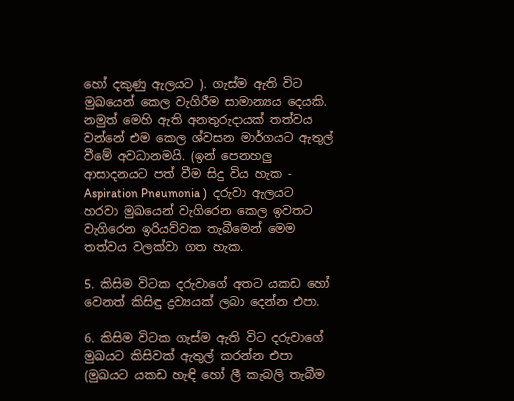හෝ දකුණු ඇලයට ). ගැස්ම ඇති විට මුඛයෙන් කෙල වැගිරීම සාමාන්‍යය දෙයකි. නමුත් මෙහි ඇති අනතුරුදායක් තත්වය වන්නේ එම කෙල ශ්වසන මාර්ගයට ඇතුල් වීමේ අවධානමයි. (ඉන් පෙනහලු ආසාදනයට පත් වීම සිදු විය හැක - Aspiration Pneumonia )  දරුවා ඇලයට හරවා මුඛයෙන් වැගිරෙන කෙල ඉවතට වැගිරෙන ඉරියව්වක තැබීමෙන් මෙම තත්වය වලක්වා ගත හැක.

5. කිසිම විටක දරුවාගේ අතට යකඩ හෝ වෙනත් කිසිඳු ද්‍රව්‍යයක් ලබා දෙන්න එපා.

6. කිසිම විටක ගැස්ම ඇති විට දරුවාගේ මුඛයට කිසිවක් ඇතුල් කරන්න එපා (මුඛයට යකඩ හැඳි හෝ ලී කැබලි තැබීම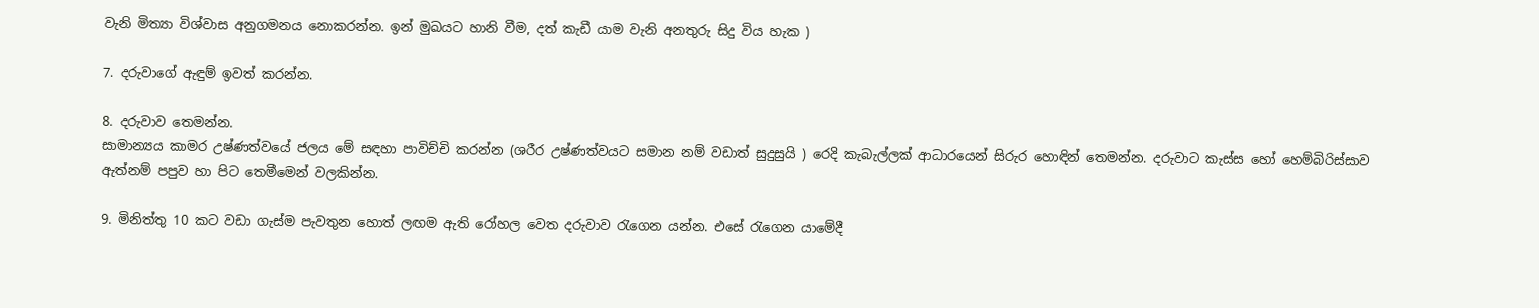වැනි මිත්‍යා විශ්වාස අනුගමනය නොකරන්න. ඉන් මුඛයට හානි වීම, දත් කැඩී යාම වැනි අනතුරු සිදු විය හැක )

7. දරුවාගේ ඇඳුම් ඉවත් කරන්න.

8. දරුවාව තෙමන්න.
සාමාන්‍යය කාමර උෂ්ණත්වයේ ජලය මේ සඳහා පාවිච්චි කරන්න (ශරීර උෂ්ණත්වයට සමාන නම් වඩාත් සුදුසුයි ) රෙදි කැබැල්ලක් ආධාරයෙන් සිරුර හොඳින් තෙමන්න. දරුවාට කැස්ස හෝ හෙම්බිරිස්සාව ඇත්නම් පපුව හා පිට තෙමීමෙන් වලකින්න.

9. මිනිත්තු 10 කට වඩා ගැස්ම පැවතුන හොත් ලඟම ඇති රෝහල වෙත දරුවාව රැගෙන යන්න. එසේ රැගෙන යාමේදී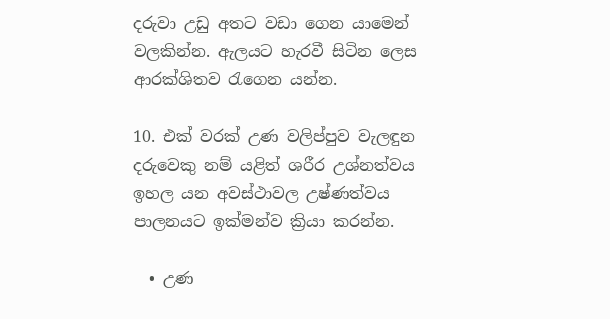දරුවා උඩු අතට වඩා ගෙන යාමෙන් වලකින්න. ඇලයට හැරවී සිටින ලෙස ආරක්ශිතව රැගෙන යන්න.

10. එක් වරක් උණ වලිප්පුව වැලඳුන දරුවෙකු නම් යළිත් ශරීර උශ්නත්වය ඉහල යන අවස්ථාවල උෂ්ණත්වය පාලනයට ඉක්මන්ව ක්‍රියා කරන්න.

  • උණ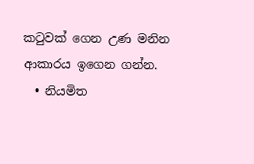කටුවක් ගෙන උණ මනින ආකාරය ඉගෙන ගන්න.
  • නියමිත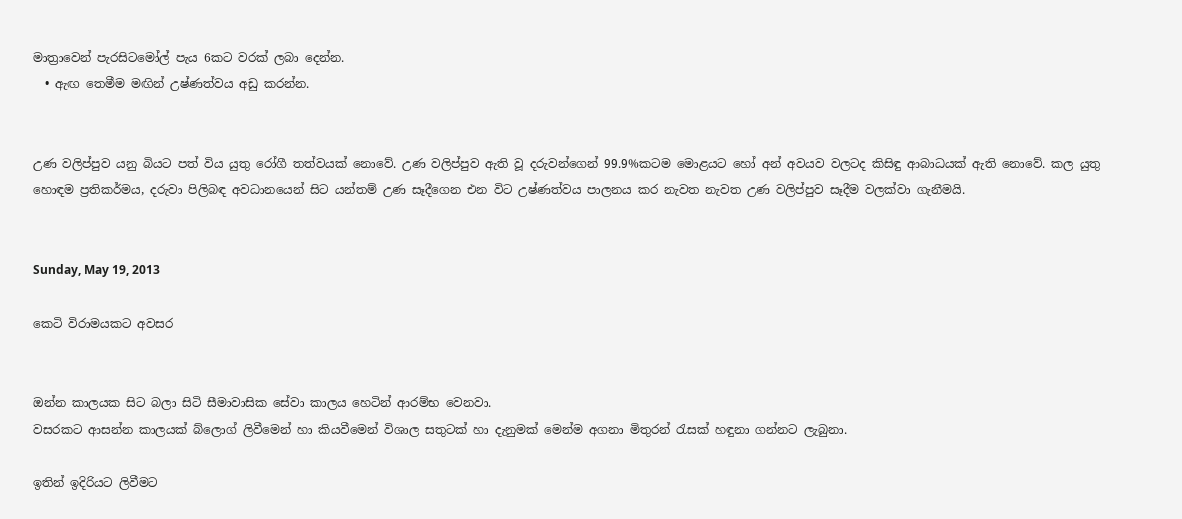මාත්‍රාවෙන් පැරසිටමෝල් පැය 6කට වරක් ලබා දෙන්න.
  • ඇඟ තෙමීම මඟින් උෂ්ණත්වය අඩු කරන්න.


උණ වලිප්පුව යනු බියට පත් විය යුතු රෝගී තත්වයක් නොවේ. උණ වලිප්පුව ඇති වූ දරුවන්ගෙන් 99.9%කටම මොළයට හෝ අන් අවයව වලටද කිසිඳු ආබාධයක් ඇති නොවේ. කල යුතු හොඳම ප්‍රතිකර්මය, දරුවා පිලිබඳ අවධානයෙන් සිට යන්තම් උණ සෑදීගෙන එන විට උෂ්ණත්වය පාලනය කර නැවත නැවත උණ වලිප්පුව සෑදීම වලක්වා ගැනීමයි.


Sunday, May 19, 2013

කෙටි විරාමයකට අවසර


ඔන්න කාලයක සිට බලා සිටි සීමාවාසික සේවා කාලය හෙටින් ආරම්භ වෙනවා.
වසරකට ආසන්න කාලයක් බ්ලොග් ලිවීමෙන් හා කියවීමෙන් විශාල සතුටක් හා දැනුමක් මෙන්ම අගනා මිතුරන් රැසක් හඳුනා ගන්නට ලැබුනා.

ඉතින් ඉදිරියට ලිවීමට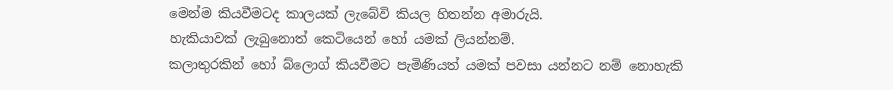මෙන්ම කියවීමටද කාලයක් ලැබේවි කියල හිතන්න අමාරුයි.
හැකියාවක් ලැබුනොත් කෙටියෙන් හෝ යමක් ලියන්නම්.
කලාතුරකින් හෝ බ්ලොග් කියවීමට පැමිණියත් යමක් පවසා යන්නට නම් නොහැකි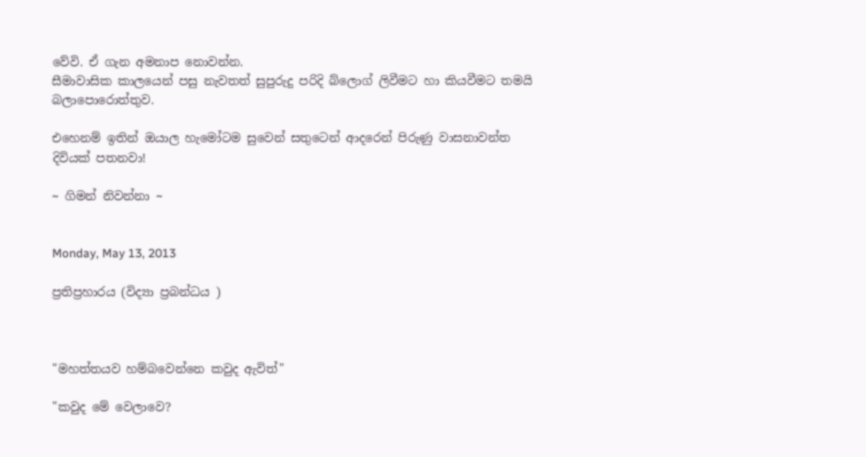වේවි. ඒ ගැන අමනාප නොවන්න.
සීමාවාසික කාලයෙන් පසු නැවතත් සුපුරුදු පරිදි බ්ලොග් ලිවීමට හා කියවීමට තමයි බලාපොරොත්තුව.

එහෙනම් ඉතින් ඔයාල හැමෝටම සුවෙන් සතුටෙන් ආදරෙන් පිරුණු වාසනාවන්ත දිවියක් පතනවා!

~ ගිමන් නිවන්නා ~


Monday, May 13, 2013

ප්‍රතිප්‍රහාරය (විද්‍යා ප්‍රබන්ධය )



"මහත්තයව හම්බවෙන්නෙ කවුද ඇවිත්"

"කවුද මේ වෙලාවෙ?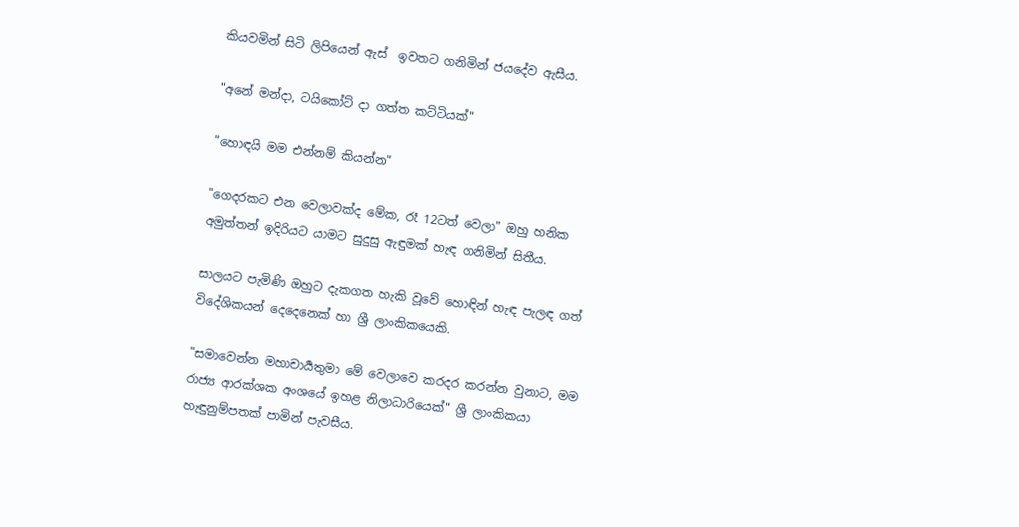කියවමින් සිටි ලිපියෙන් ඇස්  ඉවතට ගනිමින් ජයදේව ඇසීය.

"අනේ මන්දා, ටයිකෝට් දා ගත්ත කට්ටියක්"

"හොඳයි මම එන්නම් කියන්න"

"ගෙදරකට එන වෙලාවක්ද මේක, රෑ 12ටත් වෙලා" ඔහු හනික අමුත්තන් ඉදිරියට යාමට සුදුසු ඇඳුමක් හැඳ ගනිමින් සිතීය.

සාලයට පැමිණි ඔහුට දැකගත හැකි වූවේ හොඳින් හැඳ පැලඳ ගත් විදේශිකයන් දෙදෙනෙක් හා ශ්‍රී ලාංකිකයෙකි.

"සමාවෙන්න මහාචාර්‍යතුමා මේ වෙලාවෙ කරදර කරන්න වුනාට, මම රාජ්‍ය ආරක්ශක අංශයේ ඉහළ නිලාධාරියෙක්" ශ්‍රී ලාංකිකයා හැඳුනුම්පතක් පාමින් පැවසීය.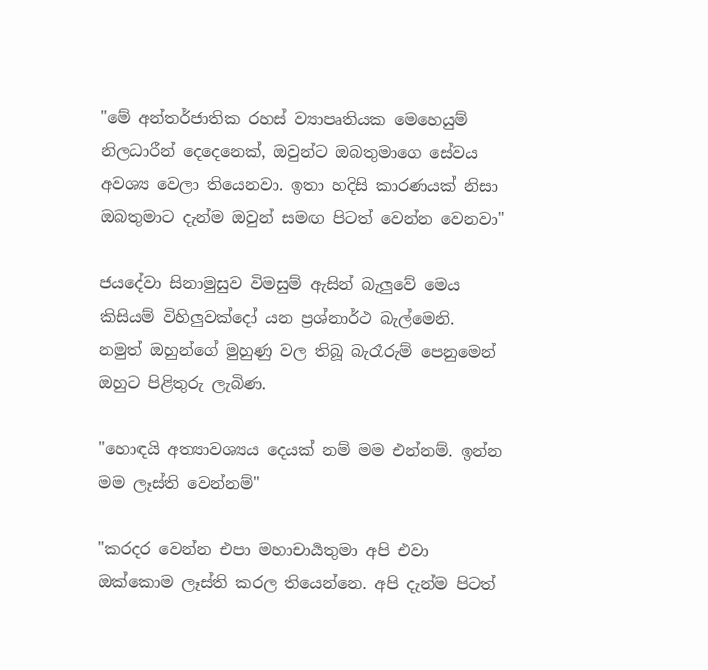"මේ අන්තර්ජාතික රහස් ව්‍යාපෘතියක මෙහෙයුම් නිලධාරීන් දෙදෙනෙක්, ඔවුන්ට ඔබතුමාගෙ සේවය අවශ්‍ය වෙලා තියෙනවා. ඉතා හදිසි කාරණයක් නිසා ඔබතුමාට දැන්ම ඔවුන් සමඟ පිටත් වෙන්න වෙනවා"

ජයදේවා සිනාමුසුව විමසුම් ඇසින් බැලුවේ මෙය කිසියම් විහිලුවක්දෝ යන ප්‍රශ්නාර්ථ බැල්මෙනි. නමුත් ඔහුන්ගේ මුහුණු වල තිබූ බැරෑරුම් පෙනුමෙන් ඔහුට පිළිතුරු ලැබිණ.

"හොඳයි අත්‍යාවශ්‍යය දෙයක් නම් මම එන්නම්. ඉන්න මම ලෑස්ති වෙන්නම්"

"කරදර වෙන්න එපා මහාචාර්‍යතුමා අපි එවා ඔක්කොම ලෑස්ති කරල තියෙන්නෙ. අපි දැන්ම පිටත්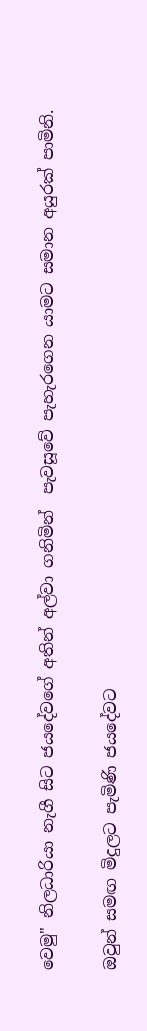වෙමු" නිලධාරියා නැගී සිට ජයදේවගේ අතින් අල්වා ගනිමින්  පැවසූවේ පැහැරගෙන යාමට සමාන අයුරක් පාමිනි.

ඔවුන් සමඟ මිදුලට පැමිණි ජයදේවට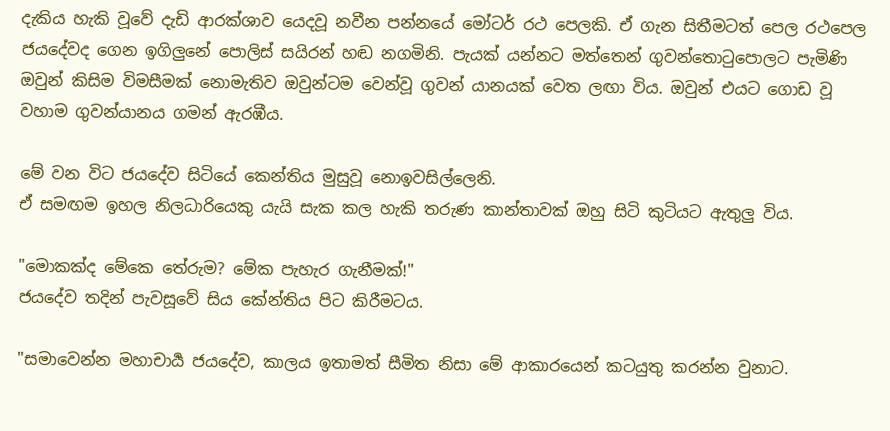දැකිය හැකි වූවේ දැඩි ආරක්ශාව යෙදවූ නවීන පන්නයේ මෝටර් රථ පෙලකි. ඒ ගැන සිතීමටත් පෙල රථපෙල ජයදේවද ගෙන ඉගිලුනේ පොලිස් සයිරන් හඬ නගමිනි. පැයක් යන්නට මත්තෙන් ගුවන්තොටුපොලට පැමිණි ඔවුන් කිසිම විමසීමක් නොමැතිව ඔවුන්ටම වෙන්වූ ගුවන් යානයක් වෙත ලඟා විය. ඔවුන් එයට ගොඩ වූ වහාම ගුවන්යානය ගමන් ඇරඹීය.

මේ වන විට ජයදේව සිටියේ කෙන්තිය මුසුවූ නොඉවසිල්ලෙනි.
ඒ සමඟම ඉහල නිලධාරියෙකු යැයි සැක කල හැකි තරුණ කාන්තාවක් ඔහු සිටි කුටියට ඇතුලු විය.

"මොකක්ද මේකෙ තේරුම? මේක පැහැර ගැනීමක්!"
ජයදේව තදින් පැවසූවේ සිය කේන්තිය පිට කිරීමටය.

"සමාවෙන්න මහාචාර්‍ය ජයදේව, කාලය ඉතාමත් සීමිත නිසා මේ ආකාරයෙන් කටයුතු කරන්න වුනාට.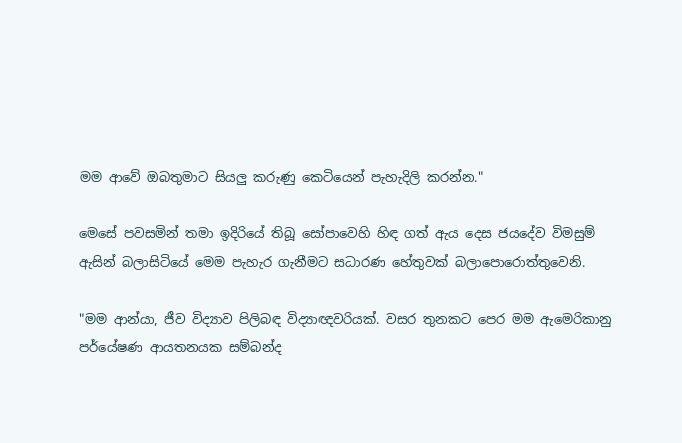මම ආවේ ඔබතුමාට සියලු කරුණු කෙටියෙන් පැහැදිලි කරන්න."

මෙසේ පවසමින් තමා ඉදිරියේ තිබූ සෝපාවෙහි හිඳ ගත් ඇය දෙස ජයදේව විමසුම් ඇසින් බලාසිටියේ මෙම පැහැර ගැනීමට සධාරණ හේතුවක් බලාපොරොත්තුවෙනි.

"මම ආන්යා, ජීව විද්‍යාව පිලිබඳ විද්‍යාඥවරියක්. වසර තුනකට පෙර මම ඇමෙරිකානු පර්යේෂණ ආයතනයක සම්බන්ද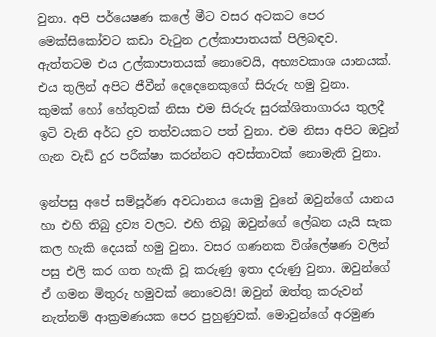වුනා. අපි පර්යෙෂණ කලේ මීට වසර අටකට පෙර මෙක්සිකෝවට කඩා වැටුන උල්කාපාතයක් පිලිබඳව.
ඇත්තටම එය උල්කාපාතයක් නොවෙයි, අභ්‍යවකාශ යානයක්.
එය තුලින් අපිට ජීවීන් දෙදෙනෙකුගේ සිරුරු හමු වුනා.
කුමක් හෝ හේතුවක් නිසා එම සිරුරු සුරක්ශිතාගාරය තුලදී ඉටි වැනි අර්ධ ද්‍රව තත්වයකට පත් වුනා. එම නිසා අපිට ඔවුන් ගැන වැඩි දුර පරීක්ෂා කරන්නට අවස්තාවක් නොමැති වුනා.

ඉන්පසු අපේ සම්පූර්ණ අවධානය යොමු වුනේ ඔවුන්ගේ යානය හා එහි තිබු ද්‍රව්‍ය වලට. එහි තිබූ ඔවුන්ගේ ලේඛන යැයි සැක කල හැකි දෙයක් හමු වුනා. වසර ගණනක විශ්ලේෂණ වලින් පසු එලි කර ගත හැකි වූ කරුණු ඉතා දරුණු වුනා. ඔවුන්ගේ ඒ ගමන මිතුරු හමුවක් නොවෙයි! ඔවුන් ඔත්තු කරුවන් නැත්නම් ආක්‍රමණයක පෙර පුහුණුවක්. මොවුන්ගේ අරමුණ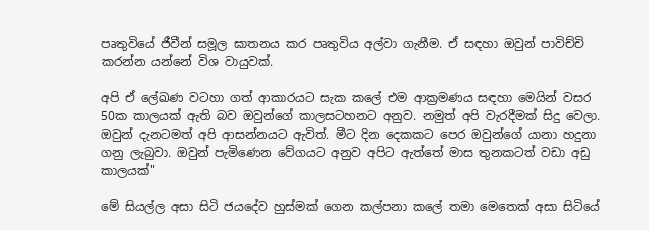පෘතුවියේ ජීවීන් සමූල ඝාතනය කර පෘතුවිය අල්වා ගැනීම. ඒ සඳහා ඔවුන් පාවිච්චි කරන්න යන්නේ විශ වායුවක්.

අපි ඒ ලේඛණ වටහා ගත් ආකාරයට සැක කලේ එම ආක්‍රමණය සඳහා මෙයින් වසර 50ක කාලයක් ඇති බව ඔවුන්ගේ කාලසටහනට අනුව. නමුත් අපි වැරදීමක් සිදු වෙලා. ඔවුන් දැනටමත් අපි ආසන්නයට ඇවිත්. මීට දින දෙකකට පෙර ඔවුන්ගේ යානා හදුනා ගනු ලැබුවා. ඔවුන් පැමිණෙන වේගයට අනුව අපිට ඇත්තේ මාස තුනකටත් වඩා අඩු කාලයක්"

මේ සියල්ල අසා සිටි ජයදේව හුස්මක් ගෙන කල්පනා කලේ තමා මෙතෙක් අසා සිටියේ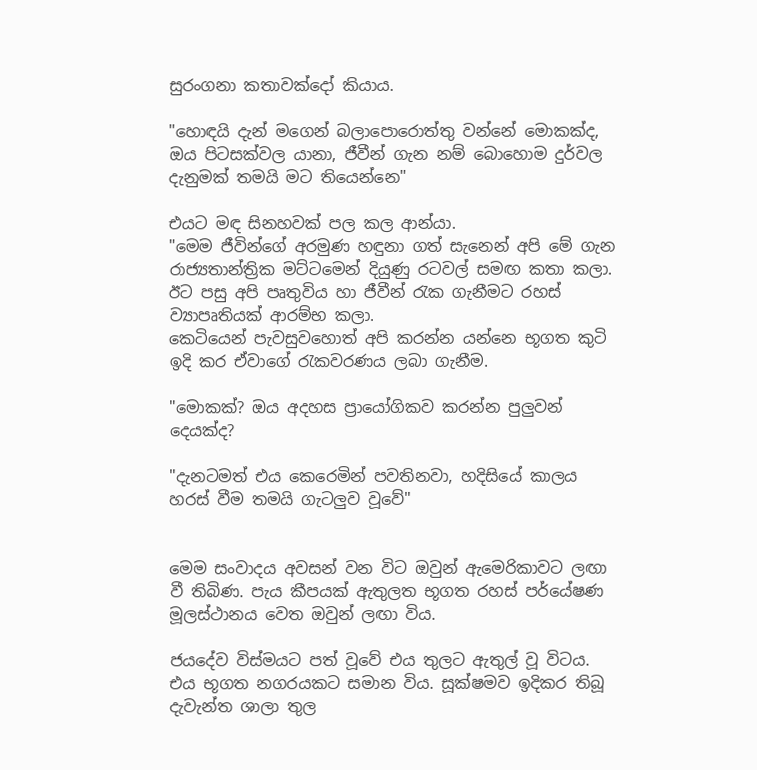සුරංගනා කතාවක්දෝ කියාය.

"හොඳයි දැන් මගෙන් බලාපොරොත්තු වන්නේ මොකක්ද, ඔය පිටසක්වල යානා, ජීවීන් ගැන නම් බොහොම දුර්වල දැනුමක් තමයි මට තියෙන්නෙ"

එයට මඳ සිනහවක් පල කල ආන්යා.
"මෙම ජීවින්ගේ අරමුණ හඳුනා ගත් සැනෙන් අපි මේ ගැන රාජ්‍යතාන්ත්‍රික මට්ටමෙන් දියුණු රටවල් සමඟ කතා කලා. ඊට පසු අපි පෘතුවිය හා ජීවීන් රැක ගැනීමට රහස් ව්‍යාපෘතියක් ආරම්භ කලා.
කෙටියෙන් පැවසුවහොත් අපි කරන්න යන්නෙ භූගත කුටි ඉදි කර ඒවාගේ රැකවරණය ලබා ගැනීම.

"මොකක්? ඔය අදහස ප්‍රායෝගිකව කරන්න පුලුවන් දෙයක්ද?

"දැනටමත් එය කෙරෙමින් පවතිනවා, හදිසියේ කාලය හරස් වීම තමයි ගැටලුව වූවේ"


මෙම සංවාදය අවසන් වන විට ඔවුන් ඇමෙරිකාවට ලඟා වී තිබිණ. පැය කීපයක් ඇතුලත භූගත රහස් පර්යේෂණ මූලස්ථානය වෙත ඔවුන් ලඟා විය.

ජයදේව විස්මයට පත් වූවේ එය තුලට ඇතුල් වූ විටය. එය භූගත නගරයකට සමාන විය. සූක්ෂමව ඉදිකර තිබූ දැවැන්ත ශාලා තුල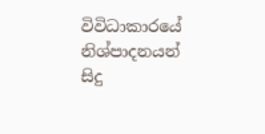විවිධාකාරයේ නිශ්පාදනයන් සිදු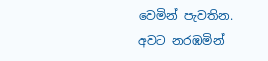වෙමින් පැවතින.
අවට නරඹමින්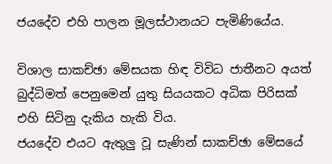ජයදේව එහි පාලන මූලස්ථානයට පැමිණියේය.

විශාල සාකච්ඡා මේසයක හිඳ විවිධ ජාතීනට අයත් බුද්ධිමත් පෙනුමෙන් යුතු සියයකට අධික පිරිසක් එහි සිටිනු දැකිය හැකි විය.
ජයදේව එයට ඇතුලු වූ සැණින් සාකච්ඡා මේසයේ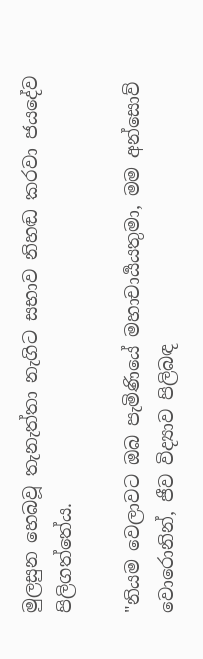මුලසුන හෙබවූ තැනැත්තා නැගිට සභාව නිහඬ කරවා ජයදේව පිලිගත්තේය.

"නියම වෙලාවට ඔබ පැමිණියේ මහාචාර්‍යයතුමා, මම අන්සොව් වොරොනින්, ජීව විද්‍යාව පිලිබඳ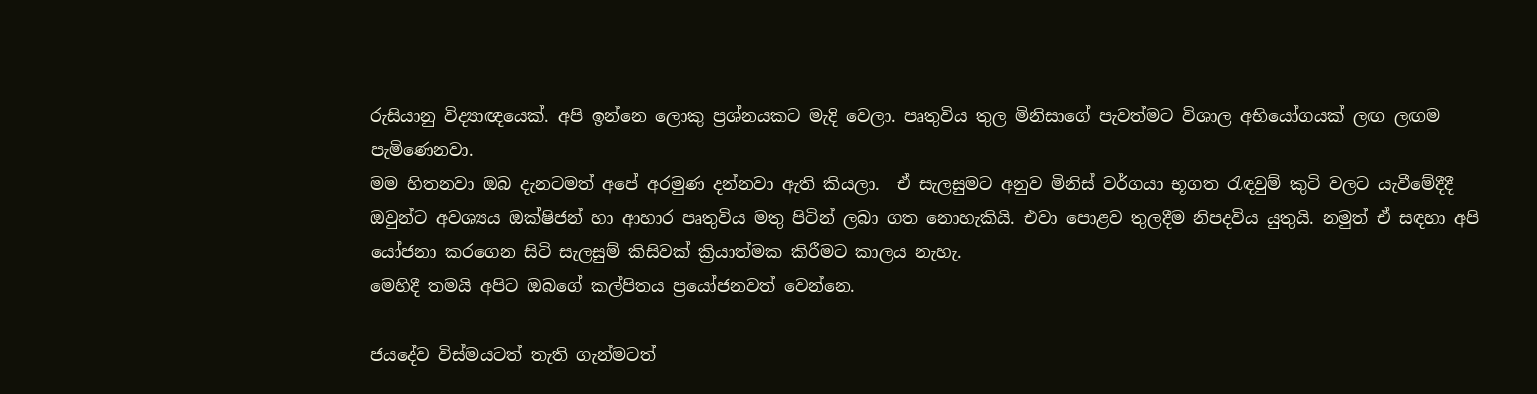රුසියානු විද්‍යාඥයෙක්. අපි ඉන්නෙ ලොකු ප්‍රශ්නයකට මැදි වෙලා. පෘතුවිය තුල මිනිසාගේ පැවත්මට විශාල අභියෝගයක් ලඟ ලඟම පැමිණෙනවා.
මම හිතනවා ඔබ දැනටමත් අපේ අරමුණ දන්නවා ඇති කියලා.  ඒ සැලසුමට අනුව මිනිස් වර්ගයා භූගත රැඳවුම් කුටි වලට යැවීමේදීදී ඔවුන්ට අවශ්‍යය ඔක්ෂිජන් හා ආහාර පෘතුවිය මතු පිටින් ලබා ගත නොහැකියි. එවා පොළව තුලදීම නිපදවිය යුතුයි. නමුත් ඒ සඳහා අපි යෝජනා කරගෙන සිටි සැලසුම් කිසිවක් ක්‍රියාත්මක කිරීමට කාලය නැහැ.
මෙහිදී තමයි අපිට ඔබගේ කල්පිතය ප්‍රයෝජනවත් වෙන්නෙ.

ජයදේව විස්මයටත් තැති ගැන්මටත්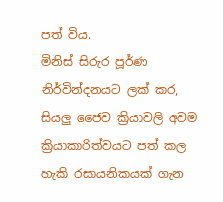පත් විය.
මිනිස් සිරුර පූර්ණ නිර්වින්දනයට ලක් කර, සියලු ජෛව ක්‍රියාවලි අවම ක්‍රියාකාරිත්වයට පත් කල හැකි රසායනිකයක් ගැන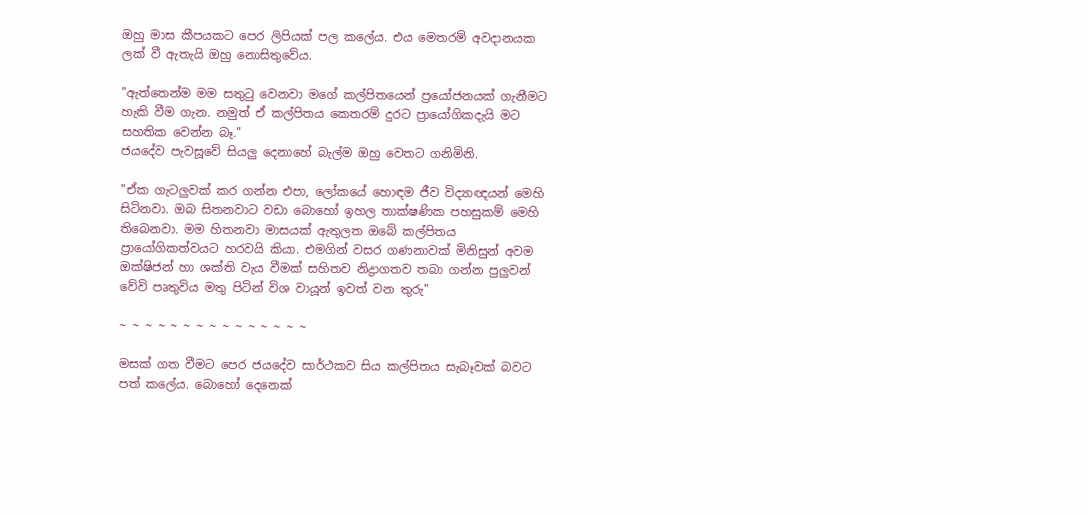ඔහු මාස කීපයකට පෙර ලිපියක් පල කලේය. එය මෙතරම් අවදානයක ලක් වී ඇතැයි ඔහු නොසිතුවේය.

"ඇත්තෙන්ම මම සතුටු වෙනවා මගේ කල්පිතයෙන් ප්‍රයෝජනයක් ගැනීමට හැකි වීම ගැන. නමුත් ඒ කල්පිතය කෙතරම් දුරට ප්‍රායෝගිකදැයි මට සහතික වෙන්න බෑ."
ජයදේව පැවසූවේ සියලු දෙනාහේ බැල්ම ඔහු වෙතට ගනිමිනි.

"ඒක ගැටලුවක් කර ගන්න එපා, ලෝකයේ හොඳම ජීව විද්‍යාඥයන් මෙහි සිටිනවා. ඔබ සිතනවාට වඩා බොහෝ ඉහල තාක්ෂණික පහසුකම් මෙහි තිබෙනවා. මම හිතනවා මාසයක් ඇතුලත ඔබේ කල්පිතය ප්‍රායෝගිකත්වයට හරවයි කියා. එමගින් වසර ගණනාවක් මිනිසුන් අවම ඔක්ෂිජන් හා ශක්ති වැය වීමක් සහිතව නිද්‍රාගතව තබා ගන්න පුලුවන් වේවි පෘතුවිය මතු පිටින් විශ වායූන් ඉවත් වන තුරු"

~ ~ ~ ~ ~ ~ ~ ~ ~ ~ ~ ~ ~ ~ ~

මසක් ගත වීමට පෙර ජයදේව සාර්ථකව සිය කල්පිතය සැබෑවක් බවට පත් කලේය. බොහෝ දෙනෙක්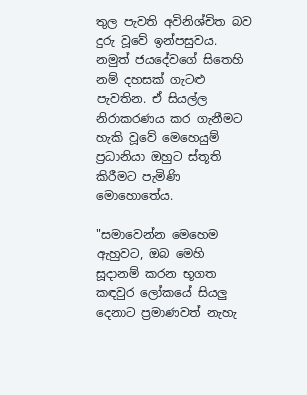තුල පැවති අවිනිශ්චිත බව දුරු වූවේ ඉන්පසුවය.
නමුත් ජයදේවගේ සිතෙහි නම් දහසක් ගැටළු පැවතින. ඒ සියල්ල නිරාකරණය කර ගැනීමට හැකි වූවේ මෙහෙයුම් ප්‍රධානියා ඔහුට ස්තූති කිරීමට පැමිණි මොහොතේය.

"සමාවෙන්න මෙහෙම ඇහුවට, ඔබ මෙහි සූදානම් කරන භූගත කඳවුර ලෝකයේ සියලු දෙනාට ප්‍රමාණවත් නැහැ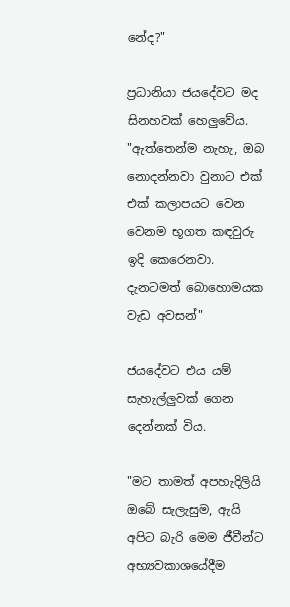නේද?"

ප්‍රධානියා ජයදේවට මද සිනහවක් හෙලුවේය.
"ඇත්තෙන්ම නැහැ, ඔබ නොදන්නවා වුනාට එක් එක් කලාපයට වෙන වෙනම භූගත කඳවුරු ඉදි කෙරෙනවා. දැනටමත් බොහොමයක වැඩ අවසන්"

ජයදේවට එය යම් සැහැල්ලුවක් ගෙන දෙන්නක් විය.

"මට තාමත් අපහැදිලියි ඔබේ සැලැසුම, ඇයි අපිට බැරි මෙම ජීවීන්ට අභ්‍යවකාශයේදීම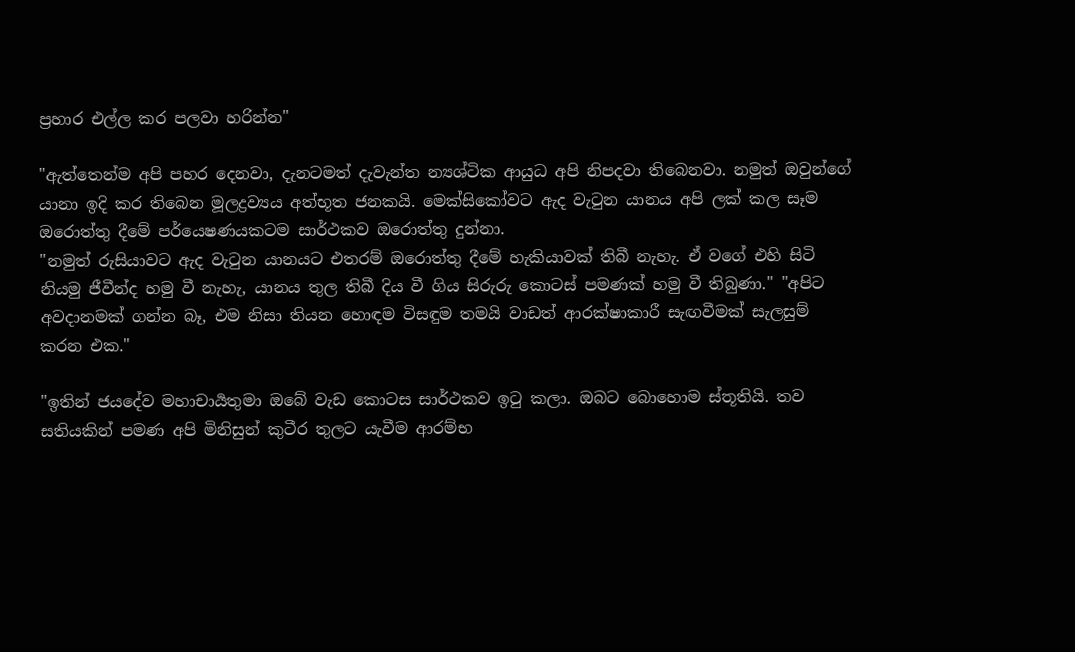ප්‍රහාර එල්ල කර පලවා හරින්න"

"ඇත්තෙන්ම අපි පහර දෙනවා, දැනටමත් දැවැන්ත න්‍යශ්ටික ආයුධ අපි නිපදවා තිබෙනවා. නමුත් ඔවුන්ගේ යානා ඉදි කර තිබෙන මූලද්‍රව්‍යය අත්භූත ජනකයි. මෙක්සිකෝවට ඇද වැටුන යානය අපි ලක් කල සෑම ඔරොත්තු දීමේ පර්යෙෂණයකටම සාර්ථකව ඔරොත්තු දුන්නා.
"නමුත් රුසියාවට ඇද වැටුන යානයට එතරම් ඔරොත්තු දීමේ හැකියාවක් තිබී නැහැ. ඒ වගේ එහි සිටි නියමු ජීවීන්ද හමු වී නැහැ, යානය තුල තිබී දිය වී ගිය සිරුරු කොටස් පමණක් හමු වී තිබුණා." "අපිට අවදානමක් ගන්න බෑ, එම නිසා තියන හොඳම විසඳුම තමයි වාඩත් ආරක්ෂාකාරී සැඟවීමක් සැලසුම් කරන එක."

"ඉතින් ජයදේව මහාචාර්‍යතුමා ඔබේ වැඩ කොටස සාර්ථකව ඉටු කලා. ඔබට බොහොම ස්තූතියි. තව සතියකින් පමණ අපි මිනිසුන් කුටීර තුලට යැවීම ආරම්භ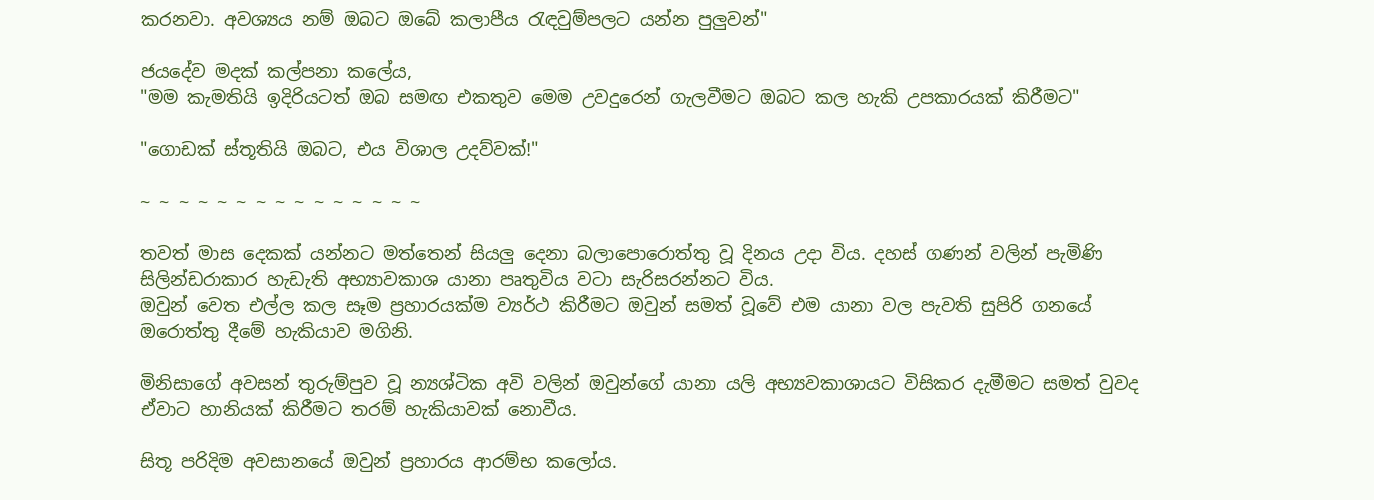කරනවා. අවශ්‍යය නම් ඔබට ඔබේ කලාපීය රැඳවුම්පලට යන්න පුලුවන්"

ජයදේව මදක් කල්පනා කලේය,
"මම කැමතියි ඉදිරියටත් ඔබ සමඟ එකතුව මෙම උවදුරෙන් ගැලවීමට ඔබට කල හැකි උපකාරයක් කිරීමට"

"ගොඩක් ස්තූතියි ඔබට, එය විශාල උදව්වක්!"

~ ~ ~ ~ ~ ~ ~ ~ ~ ~ ~ ~ ~ ~ ~

තවත් මාස දෙකක් යන්නට මත්තෙන් සියලු දෙනා බලාපොරොත්තු වූ දිනය උදා විය. දහස් ගණන් වලින් පැමිණි සිලින්ඩරාකාර හැඩැති අභ්‍යාවකාශ යානා පෘතුවිය වටා සැරිසරන්නට විය.
ඔවුන් වෙත එල්ල කල සෑම ප්‍රහාරයක්ම ව්‍යර්ථ කිරීමට ඔවුන් සමත් වූවේ එම යානා වල පැවති සුපිරි ගනයේ ඔරොත්තු දීමේ හැකියාව මගිනි.

මිනිසාගේ අවසන් තුරුම්පුව වූ න්‍යශ්ටික අවි වලින් ඔවුන්ගේ යානා යලි අභ්‍යවකාශායට විසිකර දැමීමට සමත් වුවද ඒවාට හානියක් කිරීමට තරම් හැකියාවක් නොවීය.

සිතූ පරිදිම අවසානයේ ඔවුන් ප්‍රහාරය ආරම්භ කලෝය.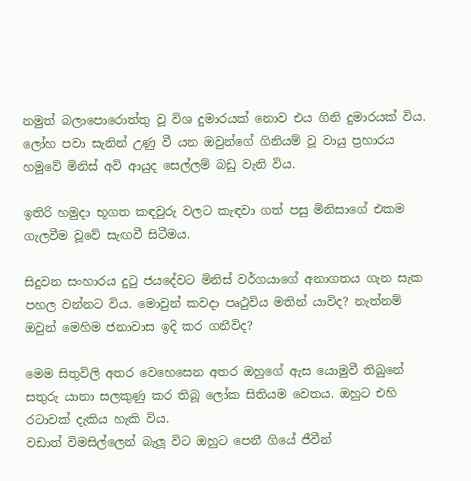නමුත් බලාපොරොත්තු වූ විශ දුමාරයක් නොව එය ගිනි දුමාරයක් විය. ලෝහ පවා සැනින් උණු වී යන ඔවුන්ගේ ගිනියම් වූ වායු ප්‍රහාරය හමුවේ මිනිස් අවි ආයුද සෙල්ලම් බඩු වැනි විය.

ඉතිරි හමුදා භූගත කඳවුරු වලට කැඳවා ගත් පසු මිනිසාගේ එකම ගැලවීම වූවේ සැඟවී සිටීමය.

සිදුවන සංහාරය දුටු ජයදේවට මිනිස් වර්ගයාගේ අනාගතය ගැන සැක පහල වන්නට විය. මොවුන් කවදා පෘථුවිය මතින් යාවිද? නැත්නම් ඔවුන් මෙහිම ජනාවාස ඉදි කර ගනීවිද?

මෙම සිතුවිලි අතර වෙහෙසෙන අතර ඔහුගේ ඇස යොමුවී තිබුනේ සතුරු යානා සලකුණු කර තිබූ ලෝක සිතියම වෙතය. ඔහුට එහි රටාවක් දැකිය හැකි විය.
වඩාත් විමසිල්ලෙන් බැලූ විට ඔහුට පෙනී ගියේ ජීවීන්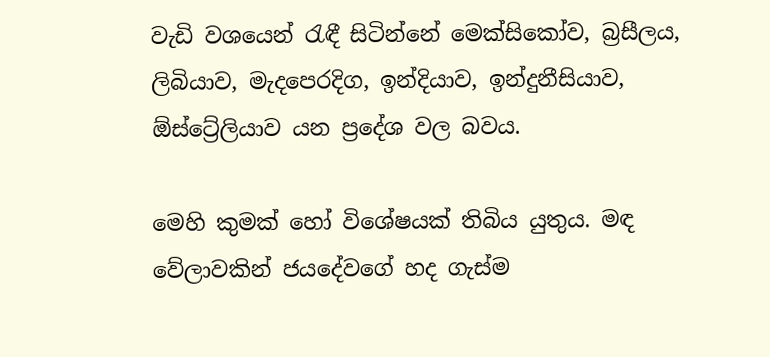වැඩි වශයෙන් රැඳී සිටින්නේ මෙක්සිකෝව, බ්‍රසීලය, ලිබියාව, මැදපෙරදිග, ඉන්දියාව, ඉන්දුනීසියාව, ඕස්ට්‍රේලියාව යන ප්‍රදේශ වල බවය.

මෙහි කුමක් හෝ විශේෂයක් තිබිය යුතුය. මඳ වේලාවකින් ජයදේවගේ හද ගැස්ම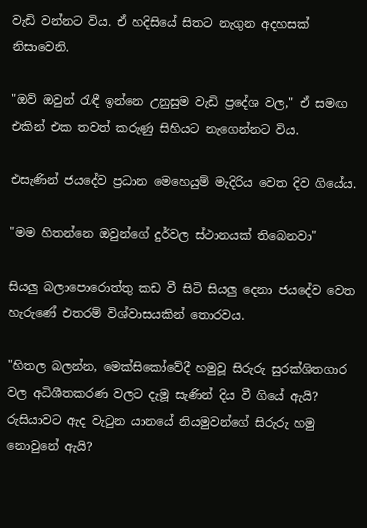වැඩි වන්නට විය. ඒ හදිසියේ සිතට නැගුන අදහසක් නිසාවෙනි.

"ඔව් ඔවුන් රැඳී ඉන්නෙ උනුසුම වැඩි ප්‍රදේශ වල," ඒ සමඟ එකින් එක තවත් කරුණු සිහියට නැගෙන්නට විය.

එසැණින් ජයදේව ප්‍රධාන මෙහෙයුම් මැදිරිය වෙත දිව ගියේය.

"මම හිතන්නෙ ඔවුන්ගේ දුර්වල ස්ථානයක් තිබෙනවා"

සියලු බලාපොරොත්තු කඩ වී සිටි සියලු දෙනා ජයදේව වෙත හැරුණේ එතරම් විශ්වාසයකින් තොරවය.

"හිතල බලන්න, මෙක්සිකෝවේදී හමුවූ සිරුරු සුරක්ශිතගාර වල අධිශීතකරණ වලට දැමූ සැණින් දිය වී ගියේ ඇයි? රුසියාවට ඇද වැටුන යානයේ නියමුවන්ගේ සිරුරු හමු නොවුනේ ඇයි?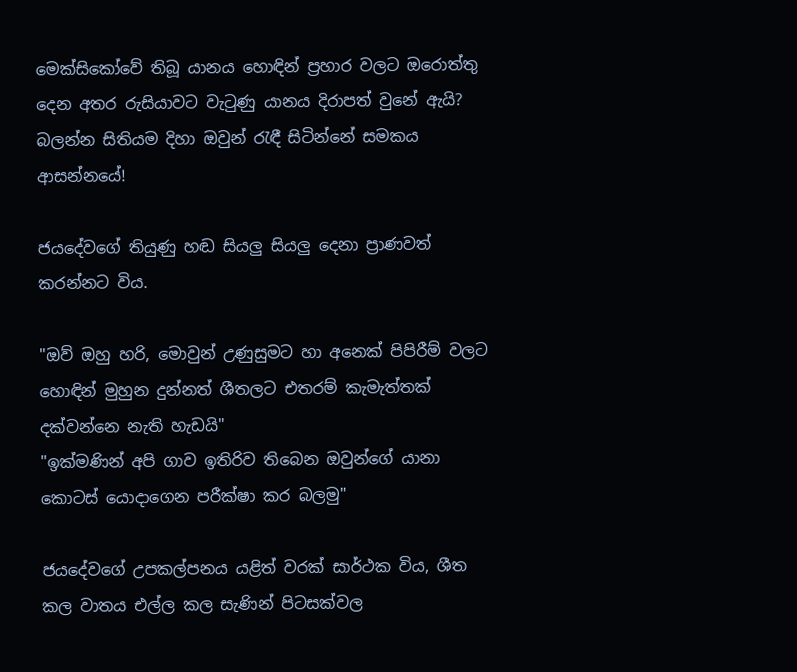මෙක්සිකෝවේ තිබූ යානය හොඳින් ප්‍රහාර වලට ඔරොත්තු දෙන අතර රුසියාවට වැටුණු යානය දිරාපත් වුනේ ඇයි?
බලන්න සිතියම දිහා ඔවුන් රැඳී සිටින්නේ සමකය ආසන්නයේ!

ජයදේවගේ තියුණු හඬ සියලු සියලු දෙනා ප්‍රාණවත් කරන්නට විය.

"ඔව් ඔහු හරි, මොවුන් උණුසුමට හා අනෙක් පිපිරීම් වලට හොඳින් මුහුන දුන්නත් ශීතලට එතරම් කැමැත්තක් දක්වන්නෙ නැති හැඩයි"
"ඉක්මණින් අපි ගාව ඉතිරිව තිබෙන ඔවුන්ගේ යානා කොටස් යොදාගෙන පරීක්ෂා කර බලමු"

ජයදේවගේ උපකල්පනය යළිත් වරක් සාර්ථක විය, ශීත කල වාතය එල්ල කල සැණින් පිටසක්වල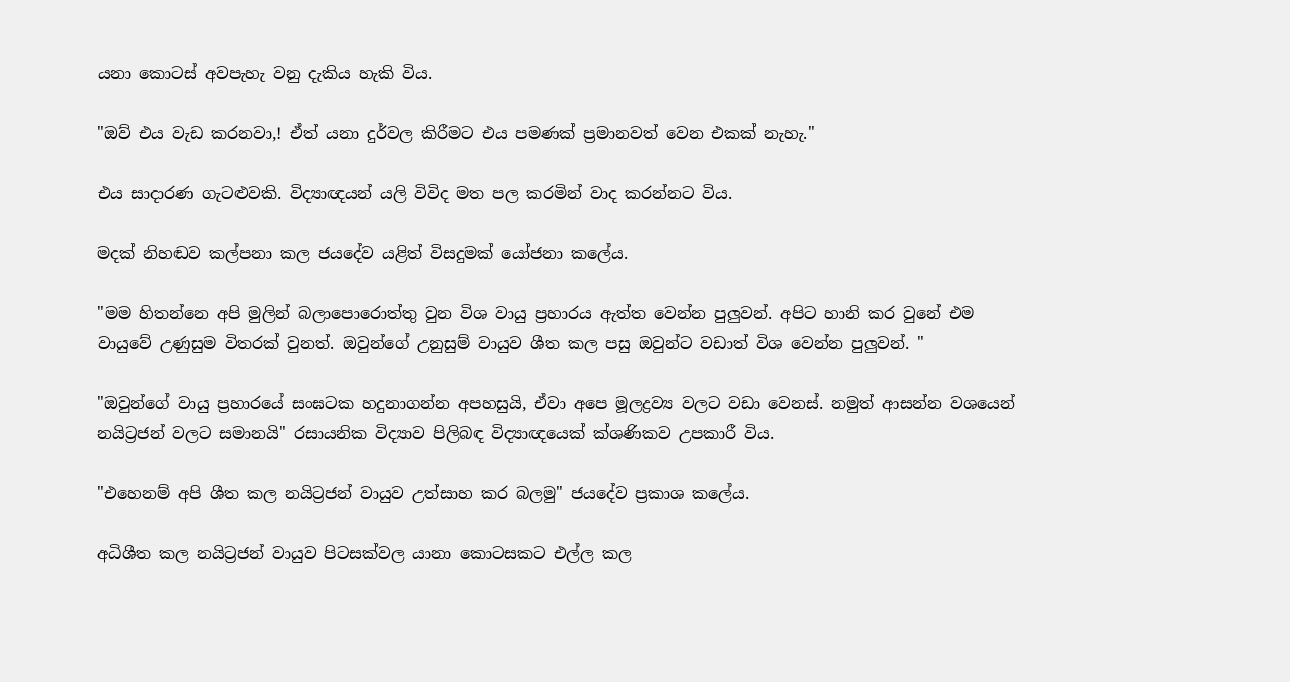යනා කොටස් අවපැහැ වනු දැකිය හැකි විය.

"ඔව් එය වැඩ කරනවා,! ඒත් යනා දුර්වල කිරීමට එය පමණක් ප්‍රමානවත් වෙන එකක් නැහැ."

එය සාදාරණ ගැටළුවකි. විද්‍යාඥයන් යලි විවිද මත පල කරමින් වාද කරන්නට විය.

මදක් නිහඬව කල්පනා කල ජයදේව යළිත් විසදුමක් යෝජනා කලේය.

"මම හිතන්නෙ අපි මුලින් බලාපොරොත්තු වුන විශ වායු ප්‍රහාරය ඇත්ත වෙන්න පුලුවන්. අපිට හානි කර වුනේ එම වායුවේ උණුසුම විතරක් වුනත්. ඔවුන්ගේ උනුසුම් වායුව ශීත කල පසු ඔවුන්ට වඩාත් විශ වෙන්න පුලුවන්. "

"ඔවුන්ගේ වායු ප්‍රහාරයේ සංඝටක හදුනාගන්න අපහසුයි, ඒවා අපෙ මූලද්‍රව්‍ය වලට වඩා වෙනස්. නමුත් ආසන්න වශයෙන් නයිට්‍රජන් වලට සමානයි" රසායනික විද්‍යාව පිලිබඳ විද්‍යාඥයෙක් ක්ශණිකව උපකාරී විය.

"එහෙනම් අපි ශීත කල නයිට්‍රජන් වායුව උත්සාහ කර බලමු" ජයදේව ප්‍රකාශ කලේය.

අධිශීත කල නයිට්‍රජන් වායුව පිටසක්වල යානා කොටසකට එල්ල කල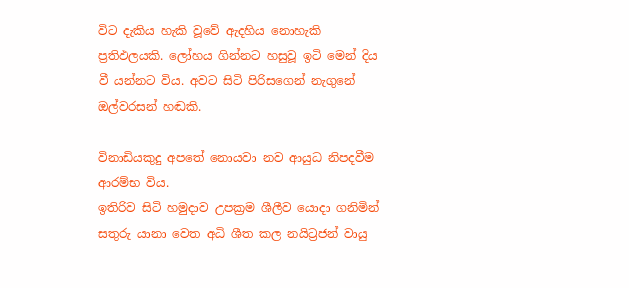විට දැකිය හැකි වූවේ ඇදහිය නොහැකි ප්‍රතිඵලයකි. ලෝහය ගින්නට හසුවූ ඉටි මෙන් දිය වී යන්නට විය. අවට සිටි පිරිසගෙන් නැගුනේ ඔල්වරසන් හඬකි.

විනාඩියකුදු අපතේ නොයවා නව ආයුධ නිපදවීම ආරම්භ විය.
ඉතිරිව සිටි හමුදාව උපක්‍රම ශීලීව යොදා ගනිමින් සතුරු යානා වෙත අධි ශීත කල නයිට්‍රජන් වායු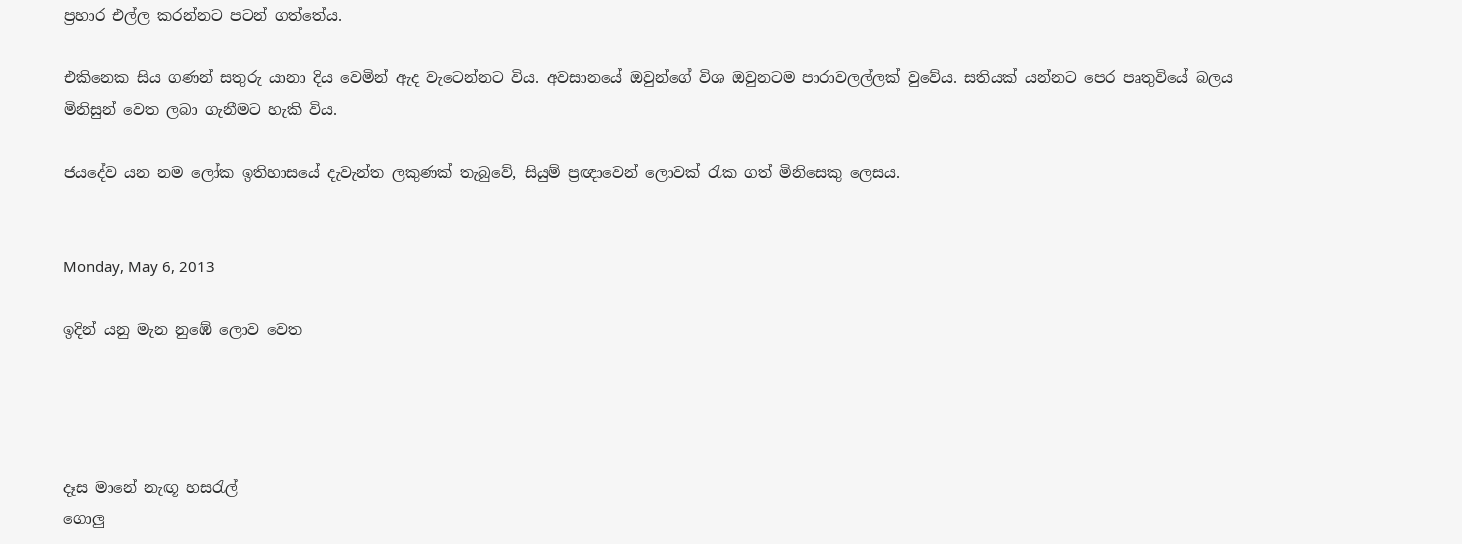ප්‍රහාර එල්ල කරන්නට පටන් ගත්තේය.

එකිනෙක සිය ගණන් සතුරු යානා දිය වෙමින් ඇද වැටෙන්නට විය. අවසානයේ ඔවුන්ගේ විශ ඔවුනටම පාරාවලල්ලක් වුවේය. සතියක් යන්නට පෙර පෘතුවියේ බලය මිනිසුන් වෙත ලබා ගැනීමට හැකි විය.

ජයදේව යන නම ලෝක ඉතිහාසයේ දැවැන්ත ලකුණක් තැබුවේ, සියුම් ප්‍රඥාවෙන් ලොවක් රැක ගත් මිනිසෙකු ලෙසය.


Monday, May 6, 2013

ඉදින් යනු මැන නුඹේ ලොව වෙත




දෑස මානේ නැඟූ හසරැල්
ගොලු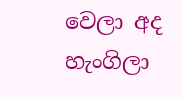වෙලා අද හැංගිලා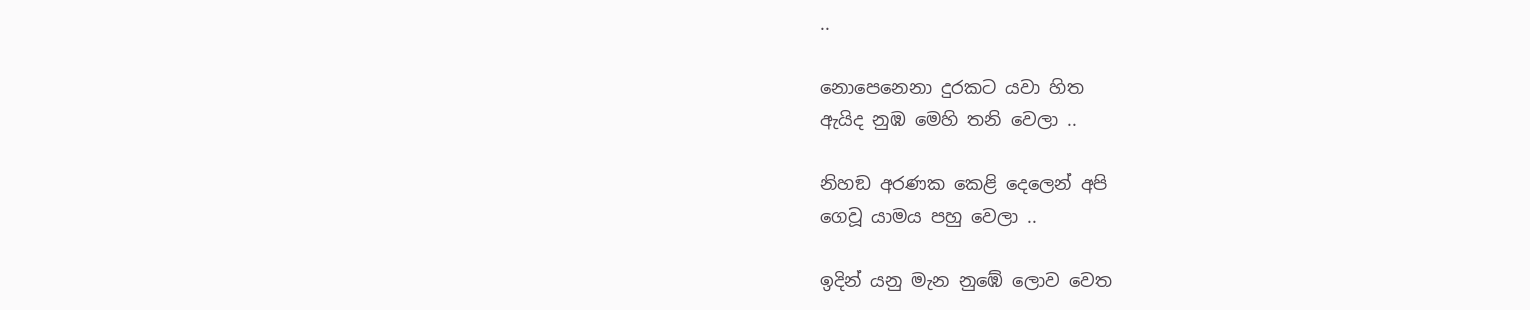..

නොපෙනෙනා දුරකට යවා හිත
ඇයිද නුඹ මෙහි තනි වෙලා ..

නිහඞ අරණක කෙළි දෙලෙන් අපි
ගෙවූ යාමය පහු වෙලා ..

ඉදින් යනු මැන නුඹේ ලොව වෙත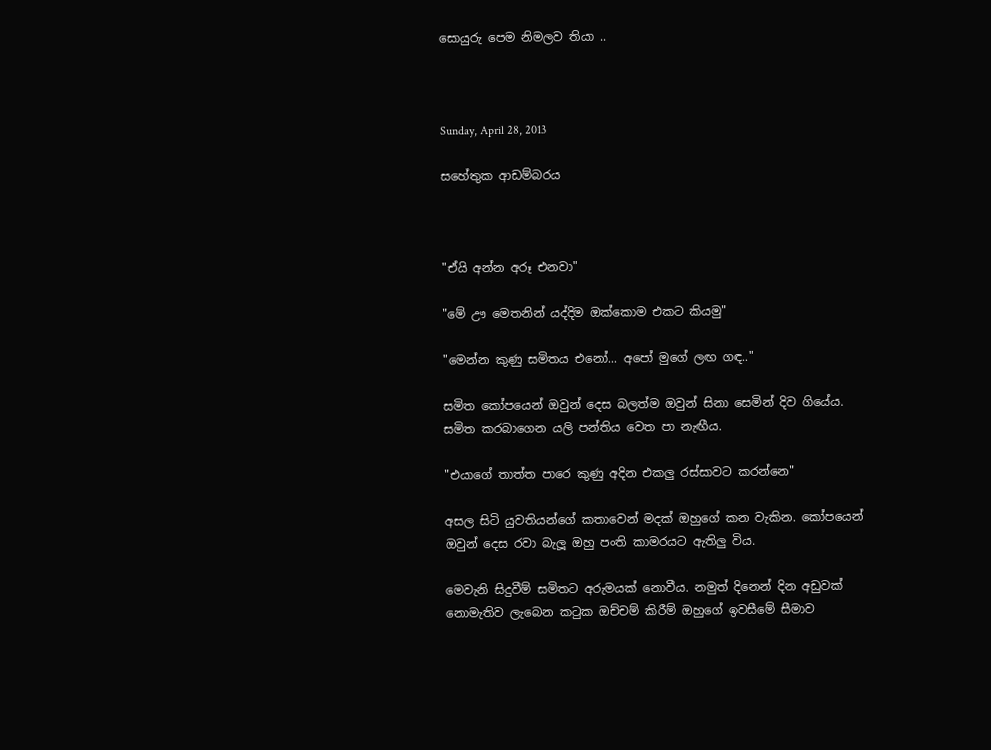සොයුරු පෙම නිමලව තියා ..



Sunday, April 28, 2013

සහේතුක ආඩම්බරය



"ඒයි අන්න අරූ එනවා"

"මේ ඌ මෙතනින් යද්දිම ඔක්කොම එකට කියමු"

"මෙන්න කුණු සමිතය එනෝ... අපෝ මුගේ ලඟ ගඳ.."

සමිත කෝපයෙන් ඔවුන් දෙස බලත්ම ඔවුන් සිනා සෙමින් දිව ගියේය. සමිත කරබාගෙන යලි පන්තිය වෙත පා නැඟීය.

"එයාගේ තාත්ත පාරෙ කුණු අදින එකලු රස්සාවට කරන්නෙ"

අසල සිටි යුවතියන්ගේ කතාවෙන් මදක් ඔහුගේ කන වැකින. කෝපයෙන් ඔවුන් දෙස රවා බැලූ ඔහු පංති කාමරයට ඇතිලු විය.

මෙවැනි සිදුවීම් සමිතට අරුමයක් නොවීය. නමුත් දිනෙන් දින අඩුවක් නොමැතිව ලැබෙන කටුක ඔච්චම් කිරීම් ඔහුගේ ඉවසීමේ සීමාව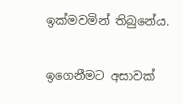ඉක්මවමින් තිබුනේය.

ඉගෙනීමට අසාවක්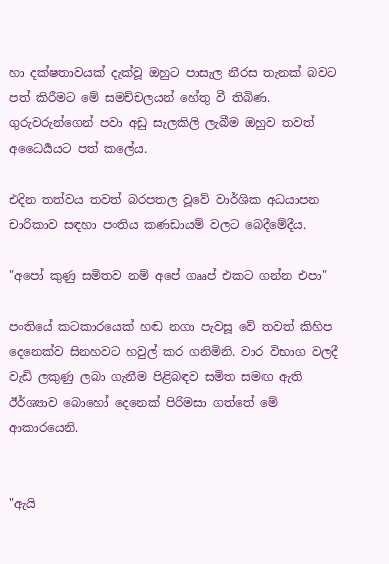හා දක්ෂතාවයක් දැක්වූ ඔහුට පාසැල නීරස තැනක් බවට පත් කිරීමට මේ සමච්චලයන් හේතු වී තිබිණ. ගුරුවරුන්ගෙන් පවා අඩු සැලකිලි ලැබීම ඔහුව තවත් අධෛර්‍යයට පත් කලේය.

එදින තත්වය තවත් බරපතල වූවේ වාර්ශික අධයාපන චාරිකාව සඳහා පංතිය කණඩායම් වලට බෙදීමේදීය.

"අපෝ කුණු සමිතව නම් අපේ ගෲප් එකට ගන්න එපා"

පංතියේ කටකාරයෙක් හඬ නගා පැවසූ වේ තවත් කිහිප දෙනෙක්ව සිනහවට හවුල් කර ගනිමිනි. වාර විභාග වලදී වැඩි ලකුණු ලබා ගැනීම පිළිබඳව සමිත සමඟ ඇති ඊර්ශ්‍යාව බොහෝ දෙනෙක් පිරිමසා ගත්තේ මේ ආකාරයෙනි.


"ඇයි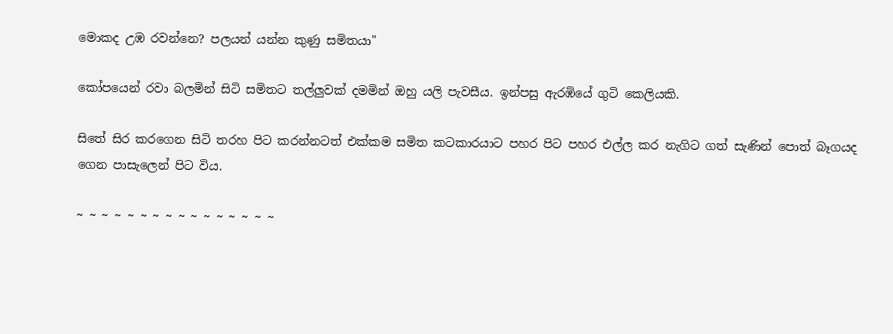මොකද උඹ රවන්නෙ? පලයන් යන්න කුණු සමිතයා"

කෝපයෙන් රවා බලමින් සිටි සමිතට තල්ලුවක් දමමින් ඔහු යලි පැවසීය. ඉන්පසු ඇරඹියේ ගුටි කෙලියකි.

සිතේ සිර කරගෙන සිටි තරහ පිට කරන්නටත් එක්කම සමිත කටකාරයාට පහර පිට පහර එල්ල කර නැගිට ගත් සැණින් පොත් බෑගයද ගෙන පාසැලෙන් පිට විය.

~ ~ ~ ~ ~ ~ ~ ~ ~ ~ ~ ~ ~ ~ ~ ~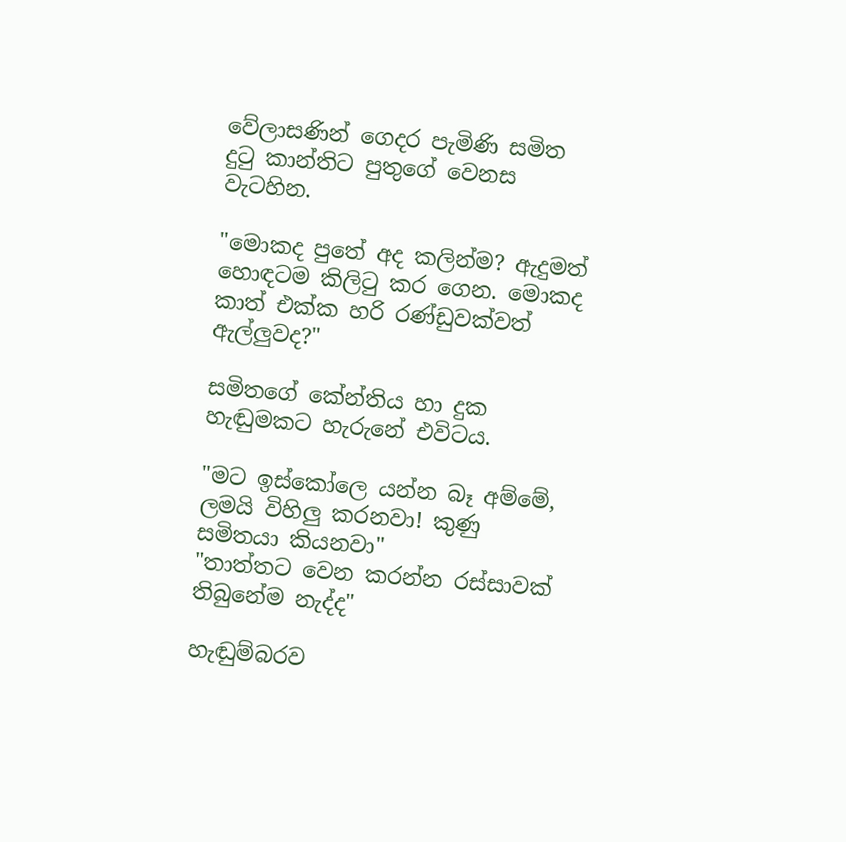වේලාසණින් ගෙදර පැමිණි සමිත දුටු කාන්තිට පුතුගේ වෙනස වැටහින.

"මොකද පුතේ අද කලින්ම? ඇදුමත් හොඳටම කිලිටු කර ගෙන. මොකද කාත් එක්ක හරි රණ්ඩුවක්වත් ඇල්ලුවද?"

සමිතගේ කේන්තිය හා දුක හැඬුමකට හැරුනේ එවිටය.

"මට ඉස්කෝලෙ යන්න බෑ අම්මේ, ලමයි විහිලු කරනවා! කුණු සමිතයා කියනවා"
"තාත්තට වෙන කරන්න රස්සාවක් තිබුනේම නැද්ද"

හැඬුම්බරව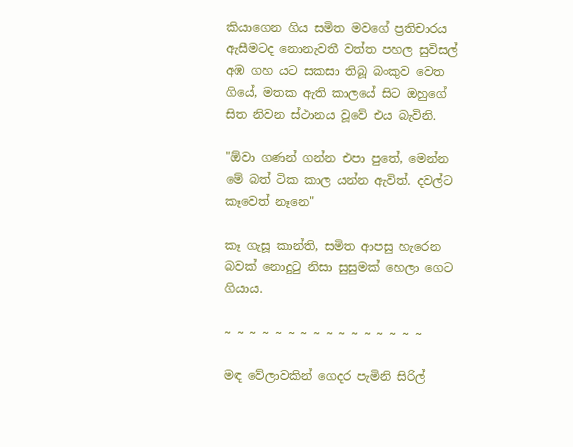කියාගෙන ගිය සමිත මවගේ ප්‍රතිචාරය ඇසීමටද නොනැවතී වත්ත පහල සුවිසල් අඹ ගහ යට සකසා තිබූ බංකුව වෙත ගියේ, මතක ඇති කාලයේ සිට ඔහුගේ සිත නිවන ස්ථානය වූවේ එය බැවිනි.

"ඕවා ගණන් ගන්න එපා පුතේ, මෙන්න මේ බත් ටික කාල යන්න ඇවිත්. දවල්ට කෑවෙත් නෑනෙ"

කෑ ගැසූ කාන්ති, සමිත ආපසු හැරෙන බවක් නොදුටු නිසා සුසුමක් හෙලා ගෙට ගියාය.

~ ~ ~ ~ ~ ~ ~ ~ ~ ~ ~ ~ ~ ~ ~ ~

මඳ වේලාවකින් ගෙදර පැමිනි සිරිල්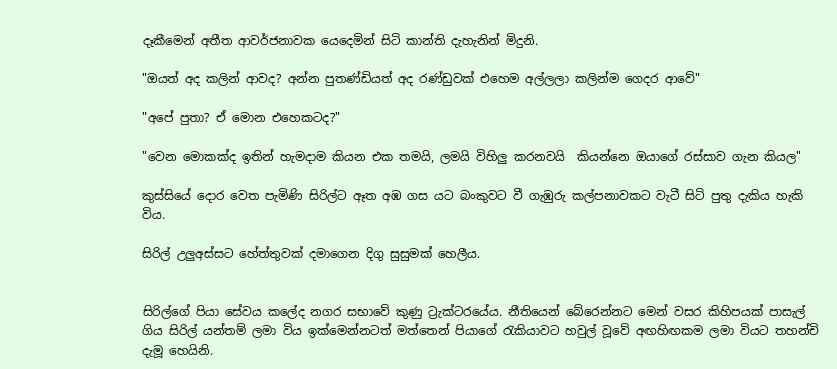දෑකීමෙන් අතීත ආවර්ජනාවක යෙදෙමින් සිටි කාන්ති දැහැනින් මිදුනි.

"ඔයත් අද කලින් ආවද? අන්න පුතණ්ඩියත් අද රණ්ඩුවක් එහෙම අල්ලලා කලින්ම ගෙදර ආවේ"

"අපේ පුතා? ඒ මොන එහෙකටද?"

"වෙන මොකක්ද ඉතින් හැමදාම කියන එක තමයි, ලමයි විහිලු කරනවයි  කියන්නෙ ඔයාගේ රස්සාව ගැන කියල"

කුස්සියේ දොර වෙත පැමිණි සිරිල්ට ඈත අඹ ගස යට බංකුවට වී ගැඹුරු කල්පනාවකට වැටී සිටි පුතු දැකිය හැකි විය.

සිරිල් උලුඅස්සට හේත්තුවක් දමාගෙන දිගු සුසුමක් හෙලීය.


සිරිල්ගේ පියා සේවය කලේද නගර සභාවේ කුණු ට්‍රැක්ටරයේය. නීතියෙන් බේරෙන්නට මෙන් වසර කිහිපයක් පාසැල් ගිය සිරිල් යන්තම් ලමා විය ඉක්මෙන්නටත් මත්තෙන් පියාගේ රැකියාවට හවුල් වූවේ අඟහිඟකම ලමා වියට තහන්චි දැමූ හෙයිනි.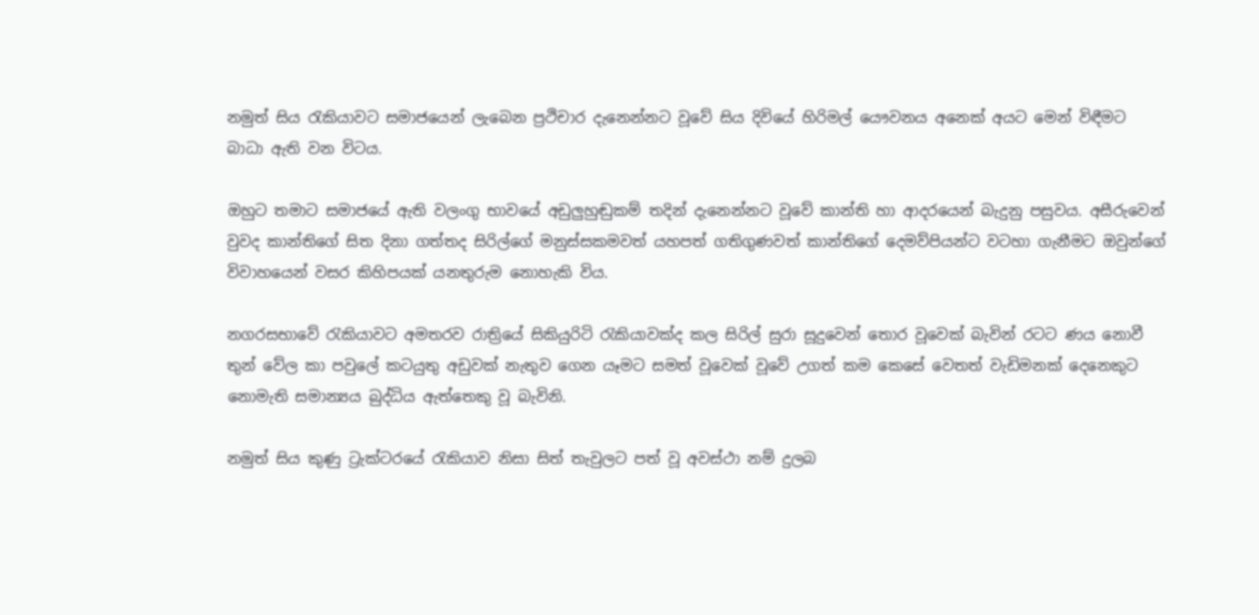නමුත් සිය රැකියාවට සමාජයෙන් ලැබෙන ප්‍රථිචාර දැනෙන්නට වූවේ සිය දිවියේ හිරිමල් යෞවනය අනෙක් අයට මෙන් විඳීමට බාධා ඇති වන විටය.

ඔහුට තමාට සමාජයේ ඇති වලංගු භාවයේ අඩුලුහුඬුකම් තදින් දැනෙන්නට වූවේ කාන්ති හා ආදරයෙන් බැදුනු පසුවය. අසීරුවෙන් වුවද කාන්තිගේ සිත දිනා ගත්තද සිරිල්ගේ මනුස්සකමවත් යහපත් ගතිගුණවත් කාන්තිගේ දෙමව්පියන්ට වටහා ගැනීමට ඔවුන්ගේ විවාහයෙන් වසර කිහිපයක් යනතුරුම නොහැකි විය.

නගරසභාවේ රැකියාවට අමතරව රාත්‍රියේ සිකියුරිටි රැකියාවක්ද කල සිරිල් සුරා සූදුවෙන් තොර වූවෙක් බැවින් රටට ණය නොවී තුන් වේල කා පවුලේ කටයුතු අඩුවක් නැතුව ගෙන යෑමට සමත් වූවෙක් වූවේ උගත් කම කෙසේ වෙතත් වැඩිමනක් දෙනෙකුට නොමැති සමාන්‍යය බුද්ධිය ඇත්තෙකු වූ බැවිනි.

නමුත් සිය කුණු ට්‍රැක්ටරයේ රැකියාව නිසා සිත් තැවුලට පත් වූ අවස්ථා නම් දුලබ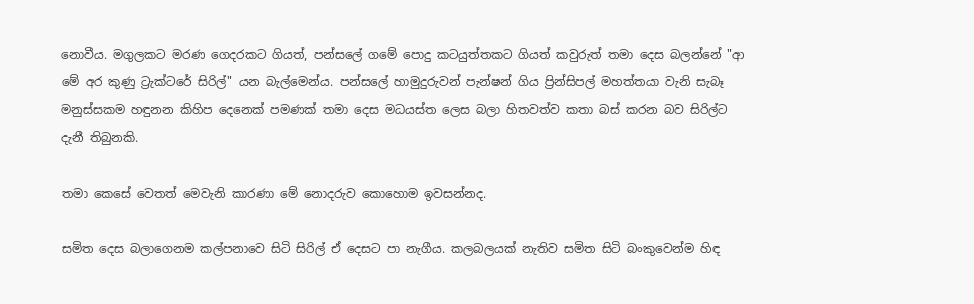නොවීය. මගුලකට මරණ ගෙදරකට ගියත්, පන්සලේ ගමේ පොදු කටයුත්තකට ගියත් කවුරුත් තමා දෙස බලන්නේ "ආ මේ අර කුණු ට්‍රැක්ටරේ සිරිල්" යන බැල්මෙන්ය. පන්සලේ හාමුදුරුවන් පැන්ෂන් ගිය ප්‍රින්සිපල් මහත්තයා වැනි සැබෑ මනුස්සකම හඳුනන කිහිප දෙනෙක් පමණක් තමා දෙස මධයස්ත ලෙස බලා හිතවත්ව කතා බස් කරන බව සිරිල්ට දැනී තිබුනකි.

තමා කෙසේ වෙතත් මෙවැනි කාරණා මේ නොදරුව කොහොම ඉවසන්නද.

සමිත දෙස බලාගෙනම කල්පනාවෙ සිටි සිරිල් ඒ දෙසට පා නැගීය. කලබලයක් නැතිව සමිත සිටි බංකුවෙන්ම හිඳ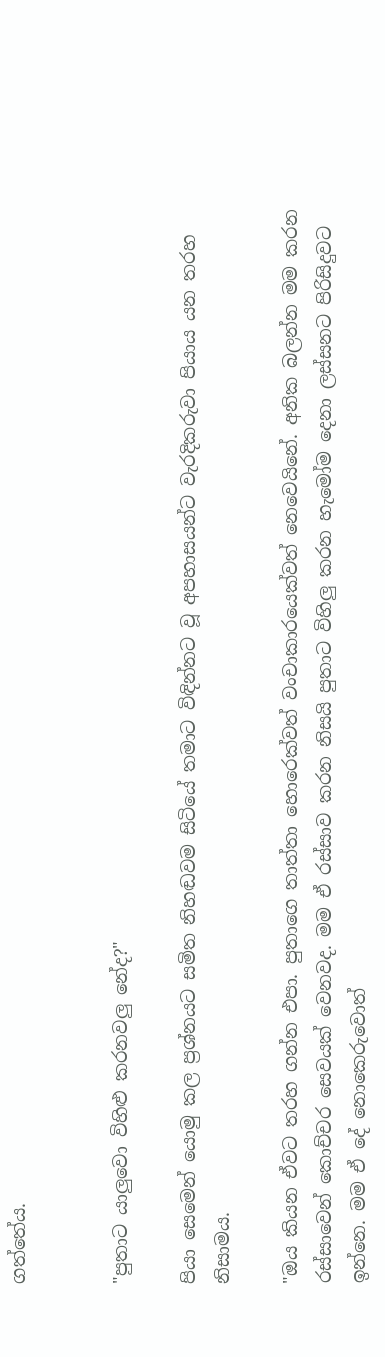ගත්තේය.


"පුතාට යාලුවො විහිළු කරනවලු නේද?"

පියා සෙමෙන් යොමු කල ප්‍රශ්නයට සමිත නිහඬවම සිටියේ තමාට විඳින්නට වූ අපහාසයන්ට වැරදිකරුවා පියාය යන තරහ නිසාමය.

"ඔය කියන ඒවට තරහ ගන්න එපා. පුතාගෙ තාත්තා හොරෙක්වත් වංචාකාරයෙක්වත් නෙවෙයිනේ. අනික බලන්න මම කරන රස්සාවෙන් කොච්චර සෙවයක් වෙනවද. මම ඒ රස්සාව කරන නිසයි පුතාට විහිලු කරන හැමෝම දෙනා ලස්සනට පිරිසිදුවට ඉන්නෙ. මම ඒ දේ නොකෙරුවොත්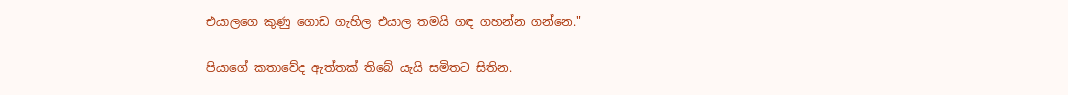එයාලගෙ කුණු ගොඩ ගැහිල එයාල තමයි ගඳ ගහන්න ගන්නෙ."

පියාගේ කතාවේද ඇත්තක් තිබේ යැයි සමිතට සිතින.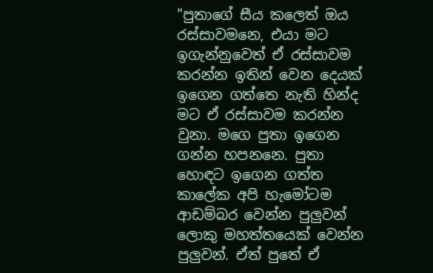"පුතාගේ සීය කලෙත් ඔය රස්සාවමනෙ, එයා මට ඉගැන්නුවෙත් ඒ රස්සාවම කරන්න ඉතින් වෙන දෙයක් ඉගෙන ගත්තෙ නැති හින්ද මට ඒ රස්සාවම කරන්න වුනා. මගෙ පුතා ඉගෙන ගන්න හපනනෙ. පුතා හොඳට ඉගෙන ගත්ත කාලේක අපි හැමෝටම ආඩම්බර වෙන්න පුලුවන් ලොකු මහත්තයෙක් වෙන්න පුලුවන්. ඒත් පුතේ ඒ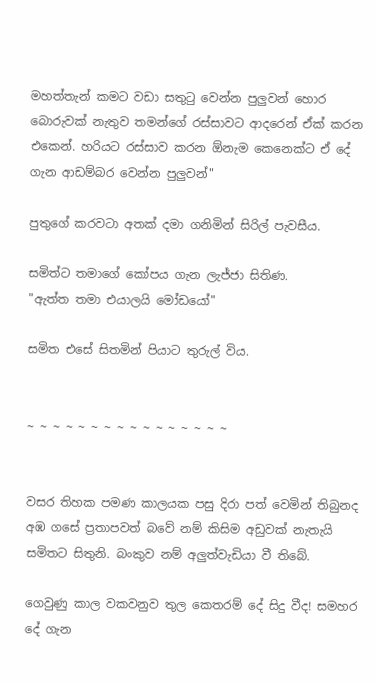මහත්තැන් කමට වඩා සතුටු වෙන්න පුලුවන් හොර බොරුවක් නැතුව තමන්ගේ රස්සාවට ආදරෙන් ඒක් කරන එකෙන්. හරියට රස්සාව කරන ඕනැම කෙනෙක්ට ඒ දේ ගැන ආඩම්බර වෙන්න පුලුවන්"

පුතුගේ කරවටා අතක් දමා ගනිමින් සිරිල් පැවසීය.

සමිත්ට තමාගේ කෝපය ගැන ලැජ්ජා සිතිණ.
"ඇත්ත තමා එයාලයි මෝඩයෝ"

සමිත එසේ සිතමින් පියාට තුරුල් විය.


~ ~ ~ ~ ~ ~ ~ ~ ~ ~ ~ ~ ~ ~ ~ ~


වසර තිහක පමණ කාලයක පසු දිරා පත් වෙමින් තිබුනද අඹ ගසේ ප්‍රතාපවත් බවේ නම් කිසිම අඩුවක් නැතැයි සමිතට සිතුනි. බංකුව නම් අලුත්වැඩියා වී තිබේ.

ගෙවුණු කාල වකවනුව තුල කෙතරම් දේ සිදු වීද! සමහර දේ ගැන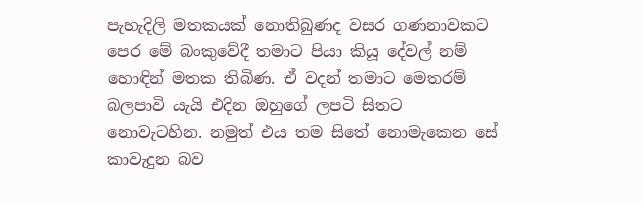පැහැදිලි මතකයක් නොතිබුණද වසර ගණනාවකට පෙර මේ බංකුවේදී තමාට පියා කියූ දේවල් නම් හොඳින් මතක තිබිණ. ඒ වදන් තමාට මෙතරම් බලපාවි යැයි එදින ඔහුගේ ලපටි සිතට නොවැටහින. නමුත් එය තම සිතේ නොමැකෙන සේ කාවැදුන බව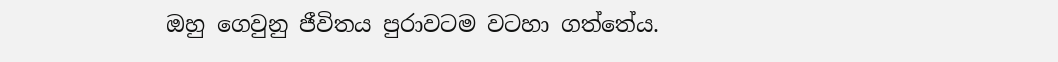ඔහු ගෙවුනු ජීවිතය පුරාවටම වටහා ගත්තේය.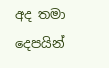අද තමා දෙපයින්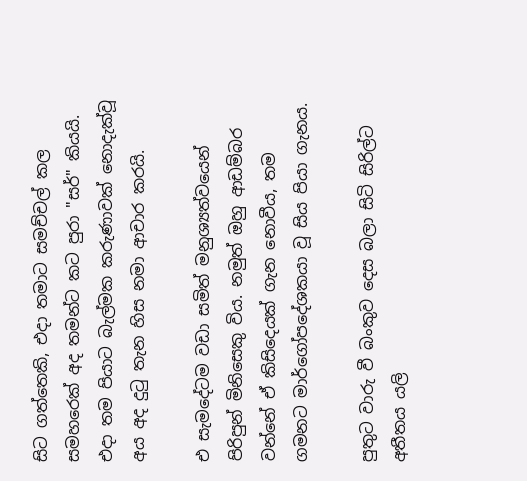සිට ගත්තෙකි, එදා තමාට සමච්චල් කල සමහරෙක් අද තමන්ට කට පුරා "සර්" කියයි. එදා තම පියාට බැල්මක කරුණාවක් නොදැක්වූ අය අද දුටු තැන හිස නමා ආචාර කරයි.

එ සැමදේටම වඩා සමිත් මනුශ්‍යත්වයෙන් පිරිපුන් මිනිසෙකු විය. නමුත් ඔහු ආඩම්බර වන්නේ ඒ කිසිදෙයක් ගැන නොවීය, තම ගමනට මාර්ගෝපදේශකයා වූ සිය පියා ගැනය.

පුතුට වාරු වී බංකුව දෙස බලා සිටි සිරිල්ට අතීතය යලි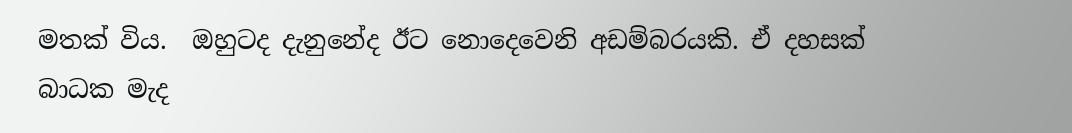මතක් විය.  ඔහුටද දැනුනේද ඊට නොදෙවෙනි අඩම්බරයකි. ඒ දහසක් බාධක මැද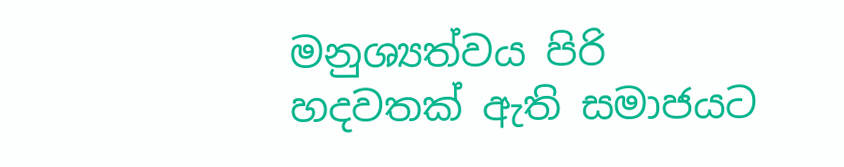මනුශ්‍යත්වය පිරි හදවතක් ඇති සමාජයට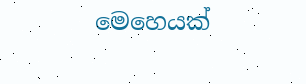මෙහෙයක්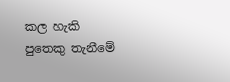කල හැකි පුතෙකු තැනීමේ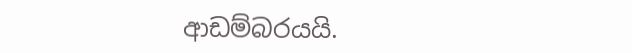ආඩම්බරයයි.